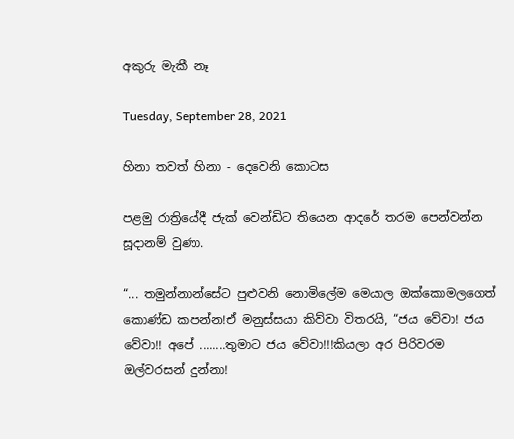අකුරු මැකී නෑ

Tuesday, September 28, 2021

හිනා තවත් හිනා - දෙවෙනි කොටස

පළමු රාත්‍රියේදී ජැක් වෙන්ඩිට තියෙන ආදරේ තරම පෙන්වන්න සූදානම් වුණා.

“... තමුන්නාන්සේට පුළුවනි නොමිලේම මෙයාල ඔක්කොමලගෙත් කොණ්ඩ කපන්න!ඒ මනුස්සයා කිව්වා විතරයි, “ජය වේවා! ජය වේවා!! අපේ ........තුමාට ජය වේවා!!!කියලා අර පිරිවරම ඔල්වරසන් දුන්නා!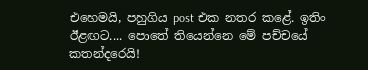එහෙමයි, පහුගිය post එක නතර කළේ. ඉතිං ඊළඟට.... පොතේ තියෙන්නෙ මේ පච්චයේ කතන්දරෙයි!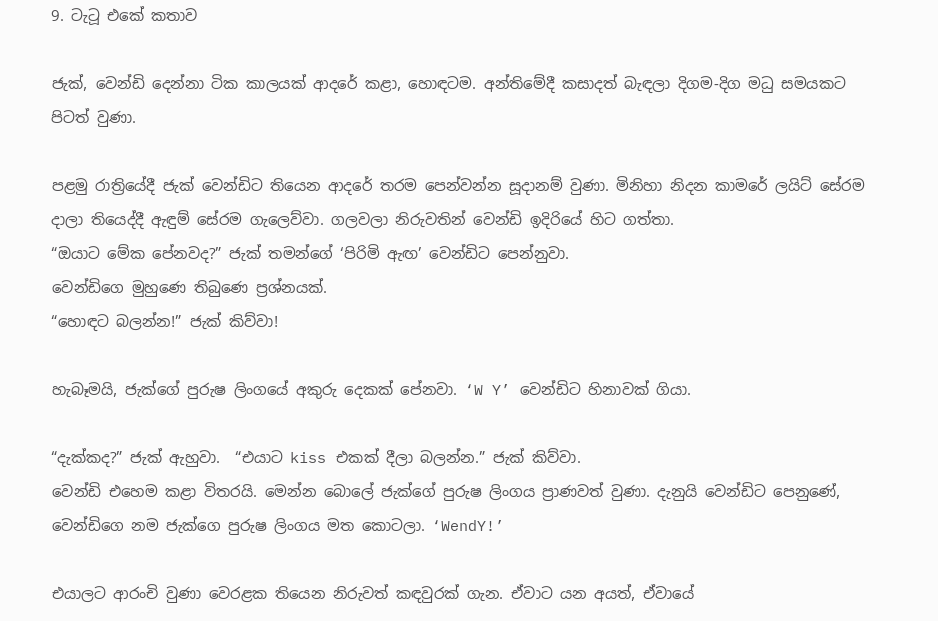9. ටැටූ එකේ කතාව

ජැක්, වෙන්ඩි දෙන්නා ටික කාලයක් ආදරේ කළා, හොඳටම. අන්තිමේදී කසාදත් බැඳලා දිගම-දිග මධු සමයකට පිටත් වුණා.

පළමු රාත්‍රියේදී ජැක් වෙන්ඩිට තියෙන ආදරේ තරම පෙන්වන්න සූදානම් වුණා. මිනිහා නිදන කාමරේ ලයිට් සේරම දාලා තියෙද්දී ඇඳුම් සේරම ගැලෙව්වා. ගලවලා නිරුවතින් වෙන්ඩි ඉදිරියේ හිට ගත්තා.
“ඔයාට මේක පේනවද?” ජැක් තමන්ගේ ‘පිරිමි ඇඟ’ වෙන්ඩිට පෙන්නුවා.
වෙන්ඩිගෙ මුහුණෙ තිබුණෙ ප්‍රශ්නයක්.
“හොඳට බලන්න!” ජැක් කිව්වා!

හැබෑමයි, ජැක්ගේ පුරුෂ ලිංගයේ අකුරු දෙකක් පේනවා. ‘W Y’ වෙන්ඩිට හිනාවක් ගියා.

“දැක්කද?” ජැක් ඇහුවා.  “එයාට kiss එකක් දීලා බලන්න.” ජැක් කිව්වා.
වෙන්ඩි එහෙම කළා විතරයි. මෙන්න බොලේ ජැක්ගේ පුරුෂ ලිංගය ප්‍රාණවත් වුණා. දැනුයි වෙන්ඩිට පෙනුණේ, වෙන්ඩිගෙ නම ජැක්ගෙ පුරුෂ ලිංගය මත කොටලා. ‘WendY!’

එයාලට ආරංචි වුණා වෙරළක තියෙන නිරුවත් කඳවුරක් ගැන. ඒවාට යන අයත්, ඒවායේ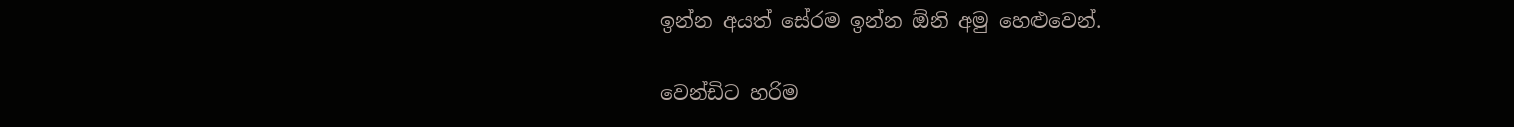ඉන්න අයත් සේරම ඉන්න ඕනි අමු හෙළුවෙන්.

වෙන්ඩිට හරිම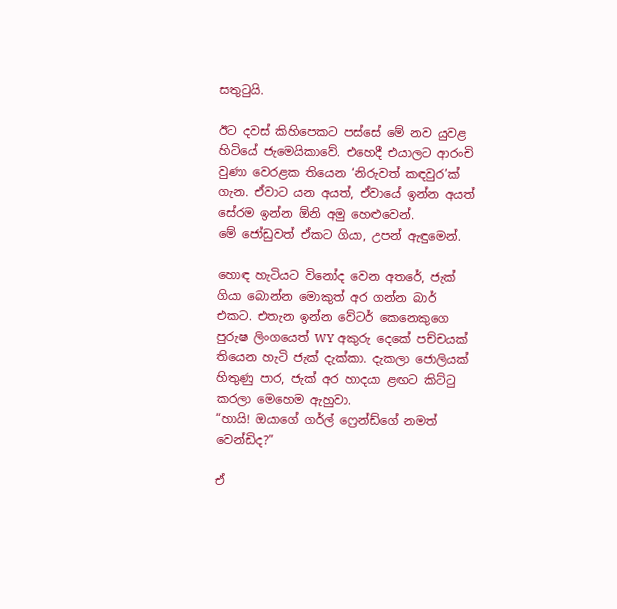සතුටුයි.

ඊට දවස් කිහිපෙකට පස්සේ මේ නව යුවළ හිටියේ ජැමෙයිකාවේ. එහෙදී එයාලට ආරංචි වුණා වෙරළක තියෙන ‘නිරුවත් කඳවුර’ක් ගැන. ඒවාට යන අයත්, ඒවායේ ඉන්න අයත් සේරම ඉන්න ඕනි අමු හෙළුවෙන්.
මේ ජෝඩුවත් ඒකට ගියා, උපන් ඇඳුමෙන්.

හොඳ හැටියට විනෝද වෙන අතරේ, ජැක් ගියා බොන්න මොකුත් අර ගන්න බාර් එකට. එතැන ඉන්න වේටර් කෙනෙකුගෙ පුරුෂ ලිංගයෙත් WY අකුරු දෙකේ පච්චයක් තියෙන හැටි ජැක් දැක්කා. දැකලා ජොලියක් හිතුණු පාර, ජැක් අර හාදයා ළඟට කිට්ටු කරලා මෙහෙම ඇහුවා.
“හායි! ඔයාගේ ගර්ල් ෆ්‍රෙන්ඩ්ගේ නමත් වෙන්ඩිද?”

ඒ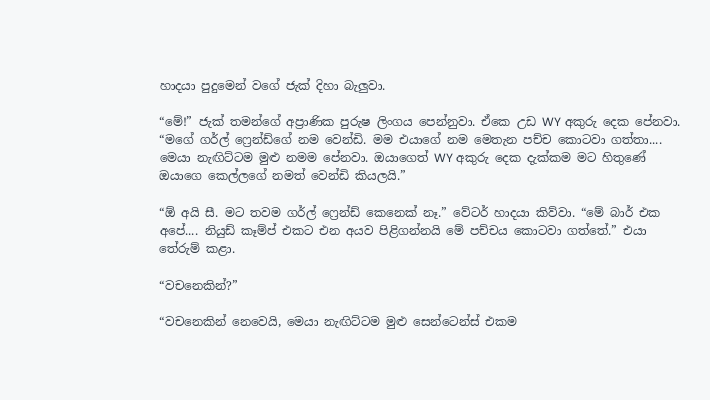හාදයා පුදුමෙන් වගේ ජැක් දිහා බැලුවා.

“මේ!” ජැක් තමන්ගේ අප්‍රාණික පුරුෂ ලිංගය පෙන්නුවා. ඒකෙ උඩ WY අකුරු දෙක පේනවා. “මගේ ගර්ල් ෆ්‍රෙන්ඩ්ගේ නම වෙන්ඩි. මම එයාගේ නම මෙතැන පච්ච කොටවා ගත්තා.... මෙයා නැඟිට්ටම මුළු නමම පේනවා. ඔයාගෙත් WY අකුරු දෙක දැක්කම මට හිතුණේ ඔයාගෙ කෙල්ලගේ නමත් වෙන්ඩි කියලයි.”

“ඕ අයි සී. මට තවම ගර්ල් ෆ්‍රෙන්ඩ් කෙනෙක් නෑ.” වේටර් හාදයා කිව්වා. “මේ බාර් එක අපේ.... නියුඩ් කෑම්ප් එකට එන අයව පිළිගන්නයි මේ පච්චය කොටවා ගත්තේ.” එයා තේරුම් කළා.

“වචනෙකින්?”

“වචනෙකින් නෙවෙයි, මෙයා නැඟිට්ටම මුළු සෙන්ටෙන්ස් එකම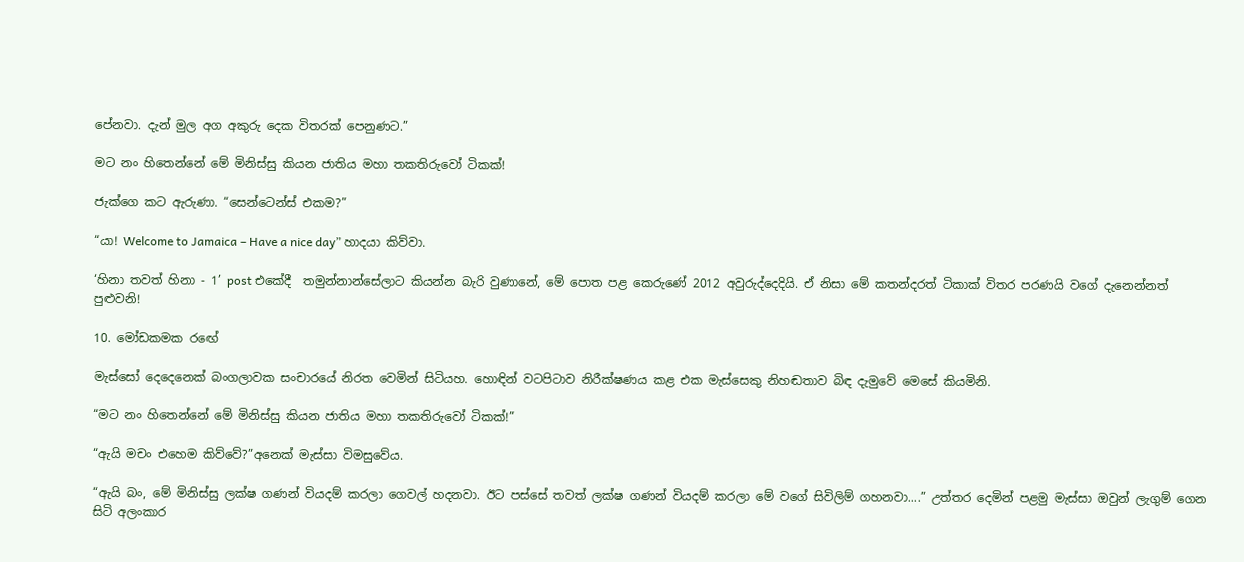පේනවා. දැන් මුල අග අකුරු දෙක විතරක් පෙනුණට.”

මට නං හිතෙන්නේ මේ මිනිස්සු කියන ජාතිය මහා තකතිරුවෝ ටිකක්!

ජැක්ගෙ කට ඇරුණා. “සෙන්ටෙන්ස් එකම?”

“යා! Welcome to Jamaica – Have a nice day” හාදයා කිව්වා.

‘හිනා තවත් හිනා - 1’ post එකේදී  තමුන්නාන්සේලාට කියන්න බැරි වුණානේ, මේ පොත පළ කෙරුණේ 2012 අවුරුද්දෙදියි. ඒ නිසා මේ කතන්දරත් ටිකාක් විතර පරණයි වගේ දැනෙන්නත් පුළුවනි!

10. මෝඩකමක රඟේ

මැස්සෝ දෙදෙනෙක් බංගලාවක සංචාරයේ නිරත වෙමින් සිටියහ. හොඳින් වටපිටාව නිරීක්ෂණය කළ එක මැස්සෙකු නිහඬතාව බිඳ දැමුවේ මෙසේ කියමිනි.

“මට නං හිතෙන්නේ මේ මිනිස්සු කියන ජාතිය මහා තකතිරුවෝ ටිකක්!”

“ඇයි මචං එහෙම කිව්වේ?”අනෙක් මැස්සා විමසුවේය.

“ඇයි බං, මේ මිනිස්සු ලක්ෂ ගණන් වියදම් කරලා ගෙවල් හදනවා. ඊට පස්සේ තවත් ලක්ෂ ගණන් වියදම් කරලා මේ වගේ සිවිලිම් ගහනවා....” උත්තර දෙමින් පළමු මැස්සා ඔවුන් ලැගුම් ගෙන සිටි අලංකාර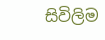සිවිලිම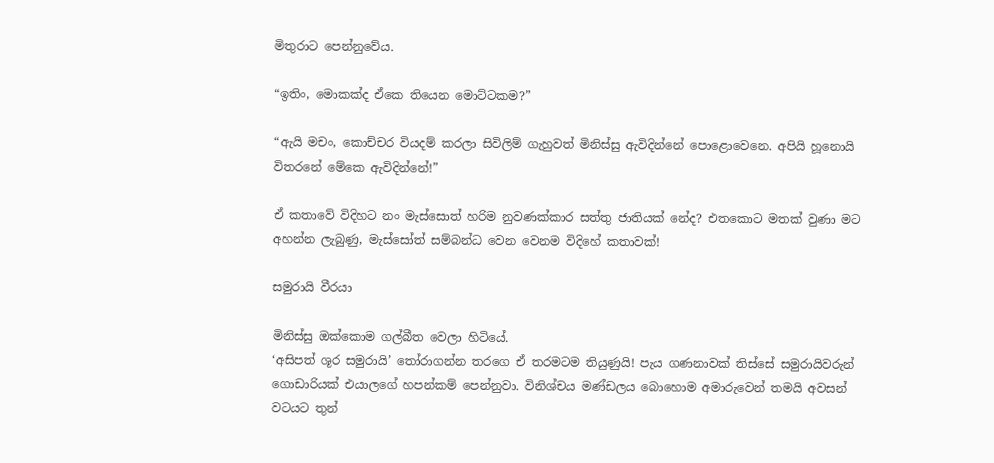මිතුරාට පෙන්නුවේය.

“ඉතිං, මොකක්ද ඒකෙ තියෙන මොට්ටකම?”

“ඇයි මචං, කොච්චර වියදම් කරලා සිවිලිම් ගැහුවත් මිනිස්සු ඇවිදින්නේ පොළොවෙනෙ. අපියි හූනොයි විතරනේ මේකෙ ඇවිදින්නේ!”

ඒ කතාවේ විදිහට නං මැස්සොත් හරිම නුවණක්කාර සත්තු ජාතියක් නේද? එතකොට මතක් වුණා මට අහන්න ලැබුණු, මැස්සෝත් සම්බන්ධ වෙන වෙනම විදිහේ කතාවක්!

සමුරායි වීරයා

මිනිස්සු ඔක්කොම ගල්බීත වෙලා හිටියේ.
‘අසිපත් ශූර සමුරායි’ තෝරාගන්න තරගෙ ඒ තරමටම තියුණුයි! පැය ගණනාවක් තිස්සේ සමුරායිවරුන් ගොඩාරියක් එයාලගේ හපන්කම් පෙන්නුවා. විනිශ්චය මණ්ඩලය බොහොම අමාරුවෙන් තමයි අවසන් වටයට තුන්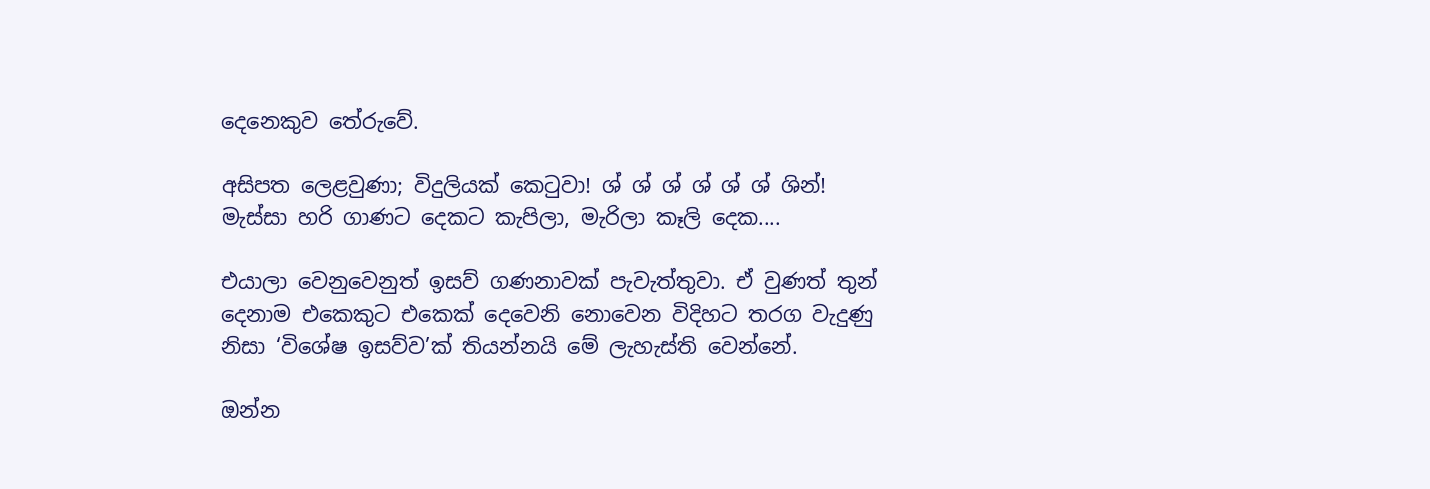දෙනෙකුව තේරුවේ.

අසිපත ලෙළවුණා; විදුලියක් කෙටුවා! ශ් ශ් ශ් ශ් ශ් ශ් ශින්! මැස්සා හරි ගාණට දෙකට කැපිලා, මැරිලා කෑලි දෙක....

එයාලා වෙනුවෙනුත් ඉසව් ගණනාවක් පැවැත්තුවා. ඒ වුණත් තුන් දෙනාම එකෙකුට එකෙක් දෙවෙනි නොවෙන විදිහට තරග වැදුණු නිසා ‘විශේෂ ඉසව්ව’ක් තියන්නයි මේ ලැහැස්ති වෙන්නේ.

ඔන්න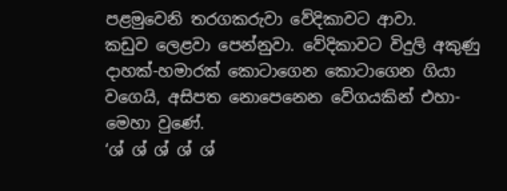පළමුවෙනි තරගකරුවා වේදිකාවට ආවා.
කඩුව ලෙළවා පෙන්නුවා. වේදිකාවට විදුලි අකුණු දාහක්-හමාරක් කොටාගෙන කොටාගෙන ගියා වගෙයි, අසිපත නොපෙනෙන වේගයකින් එහා-මෙහා වුණේ.
‘ශ් ශ් ශ් ශ් ශ්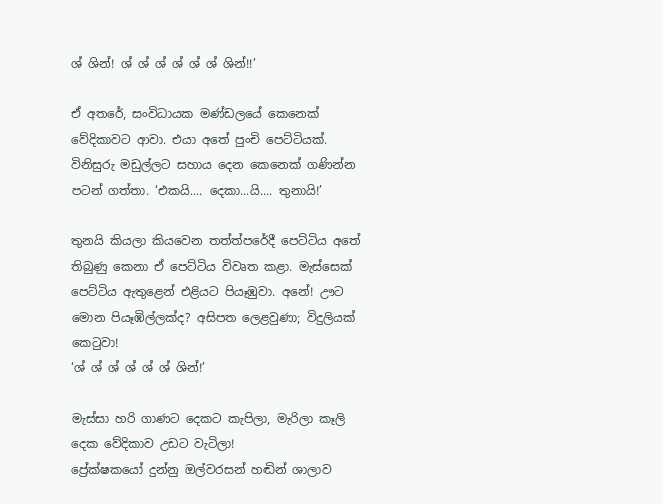ශ් ශින්! ශ් ශ් ශ් ශ් ශ් ශ් ශින්!!’

ඒ අතරේ, සංවිධායක මණ්ඩලයේ කෙනෙක් වේදිකාවට ආවා. එයා අතේ පුංචි පෙට්ටියක්. විනිසුරු මඩුල්ලට සහාය දෙන කෙනෙක් ගණින්න පටන් ගත්තා. ‘එකයි.... දෙකා...යි.... තුනායි!’

තුනයි කියලා කියවෙන තත්ත්පරේදී පෙට්ටිය අතේ තිබුණු කෙනා ඒ පෙට්ටිය විවෘත කළා. මැස්සෙක් පෙට්ටිය ඇතුළෙන් එළියට පියෑඹුවා. අනේ! ඌට මොන පියෑඹිල්ලක්ද? අසිපත ලෙළවුණා; විදුලියක් කෙටුවා!
‘ශ් ශ් ශ් ශ් ශ් ශ් ශින්!’

මැස්සා හරි ගාණට දෙකට කැපිලා, මැරිලා කෑලි දෙක වේදිකාව උඩට වැටිලා!
ප්‍රේක්ෂකයෝ දුන්නු ඔල්වරසන් හඬින් ශාලාව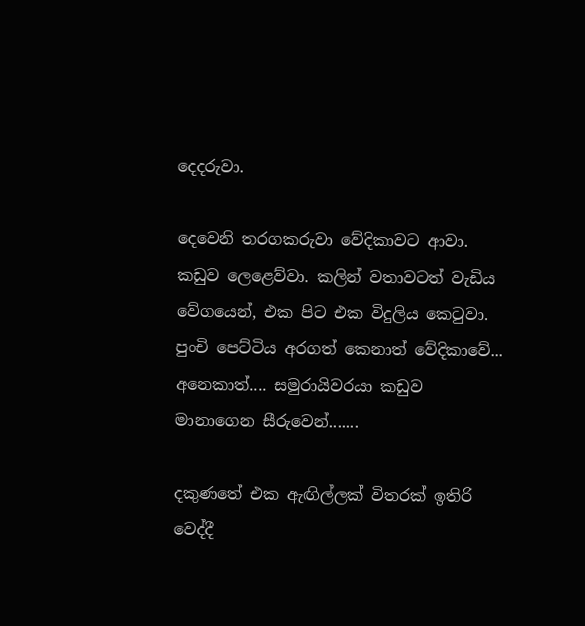දෙදරුවා.

දෙවෙනි තරගකරුවා වේදිකාවට ආවා. කඩුව ලෙළෙව්වා. කලින් වතාවටත් වැඩිය වේගයෙන්, එක පිට එක විදුලිය කෙටුවා. පුංචි පෙට්ටිය අරගත් කෙනාත් වේදිකාවේ... අනෙකාත්.... සමුරායිවරයා කඩුව මානාගෙන සීරුවෙන්.......

දකුණතේ එක ඇඟිල්ලක් විතරක් ඉතිරි වෙද්දී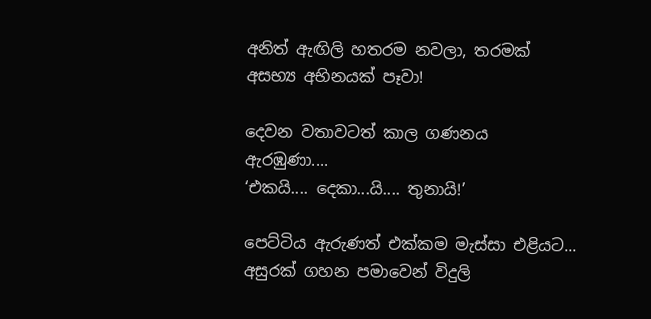අනිත් ඇඟිලි හතරම නවලා, තරමක් අසභ්‍ය අභිනයක් පෑවා!

දෙවන වතාවටත් කාල ගණනය ඇරඹුණා....
‘එකයි.... දෙකා...යි.... තුනායි!’

පෙට්ටිය ඇරුණත් එක්කම මැස්සා එළියට... අසුරක් ගහන පමාවෙන් විදුලි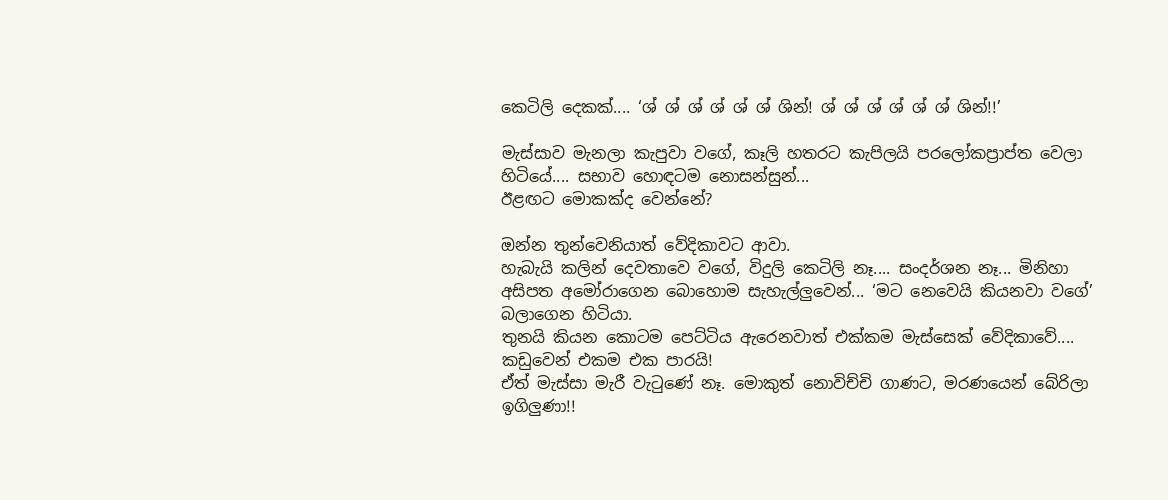කෙටිලි දෙකක්.... ‘ශ් ශ් ශ් ශ් ශ් ශ් ශින්! ශ් ශ් ශ් ශ් ශ් ශ් ශින්!!’

මැස්සාව මැනලා කැපුවා වගේ, කෑලි හතරට කැපිලයි පරලෝකප්‍රාප්ත වෙලා හිටියේ.... සභාව හොඳටම නොසන්සුන්...
ඊළඟට මොකක්ද වෙන්නේ?

ඔන්න තුන්වෙනියාත් වේදිකාවට ආවා.
හැබැයි කලින් දෙවතාවෙ වගේ, විදුලි කෙටිලි නෑ.... සංදර්ශන නෑ... මිනිහා අසිපත අමෝරාගෙන බොහොම සැහැල්ලුවෙන්... ‘මට නෙවෙයි කියනවා වගේ’ බලාගෙන හිටියා.
තුනයි කියන කොටම පෙට්ටිය ඇරෙනවාත් එක්කම මැස්සෙක් වේදිකාවේ....
කඩුවෙන් එකම එක පාරයි!
ඒත් මැස්සා මැරී වැටුණේ නෑ. මොකුත් නොවිච්චි ගාණට, මරණයෙන් බේරිලා ඉගිලුණා!!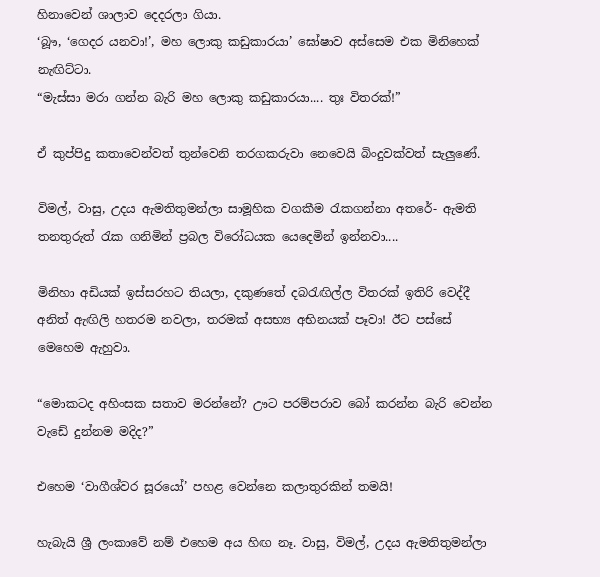හිනාවෙන් ශාලාව දෙදරලා ගියා.
‘බූෟ, ‘ගෙදර යනවා!’, මහ ලොකු කඩුකාරයා’ ඝෝෂාව අස්සෙම එක මිනිහෙක් නැඟිට්ටා.
“මැස්සා මරා ගන්න බැරි මහ ලොකු කඩුකාරයා.... තුඃ විතරක්!”

ඒ කුප්පිදු කතාවෙන්වත් තුන්වෙනි තරගකරුවා නෙවෙයි බිංදුවක්වත් සැලුණේ.

විමල්, වාසු, උදය ඇමතිතුමන්ලා සාමූහික වගකීම රැකගන්නා අතරේ- ඇමති තනතුරුත් රැක ගනිමින් ප්‍රබල විරෝධයක යෙදෙමින් ඉන්නවා....

මිනිහා අඩියක් ඉස්සරහට තියලා, දකුණතේ දබරැඟිල්ල විතරක් ඉතිරි වෙද්දී අනිත් ඇඟිලි හතරම නවලා, තරමක් අසභ්‍ය අභිනයක් පෑවා! ඊට පස්සේ මෙහෙම ඇහුවා.

“මොකටද අහිංසක සතාව මරන්නේ? ඌට පරම්පරාව බෝ කරන්න බැරි වෙන්න වැඩේ දුන්නම මදිද?”

එහෙම ‘වාගීශ්වර සූරයෝ’ පහළ වෙන්නෙ කලාතුරකින් තමයි!

හැබැයි ශ්‍රී ලංකාවේ නම් එහෙම අය හිඟ නෑ. වාසු, විමල්, උදය ඇමතිතුමන්ලා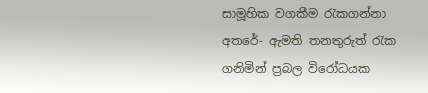සාමූහික වගකීම රැකගන්නා අතරේ- ඇමති තනතුරුත් රැක ගනිමින් ප්‍රබල විරෝධයක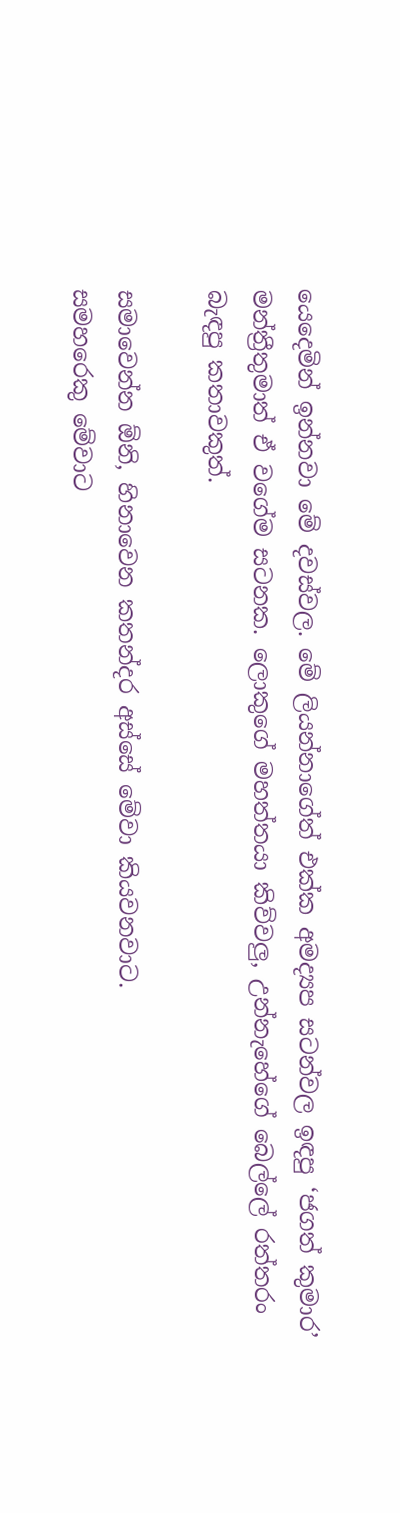යෙදෙමින් ඉන්නවා මේ දවස්වල. මේ ලියන්නාගේත් එක්ක අමද්‍යප සටන්වල ඉඳපු ‘ජගත් කුමාර’ මන්ත්‍රීතුමාත් ඒ වගේම සටනක. ලොකුගේ මහත්තයා කිව්වලු, උන්නැහේගේ බෙල්ලේ රත්තරං බැඳපු කතාවකුත්.

සමාවෙන්න ඕනි, හිනාවෙන කතන්දර අස්සේ මේවා කියවනවාට.
සමහරෙකු මේවාට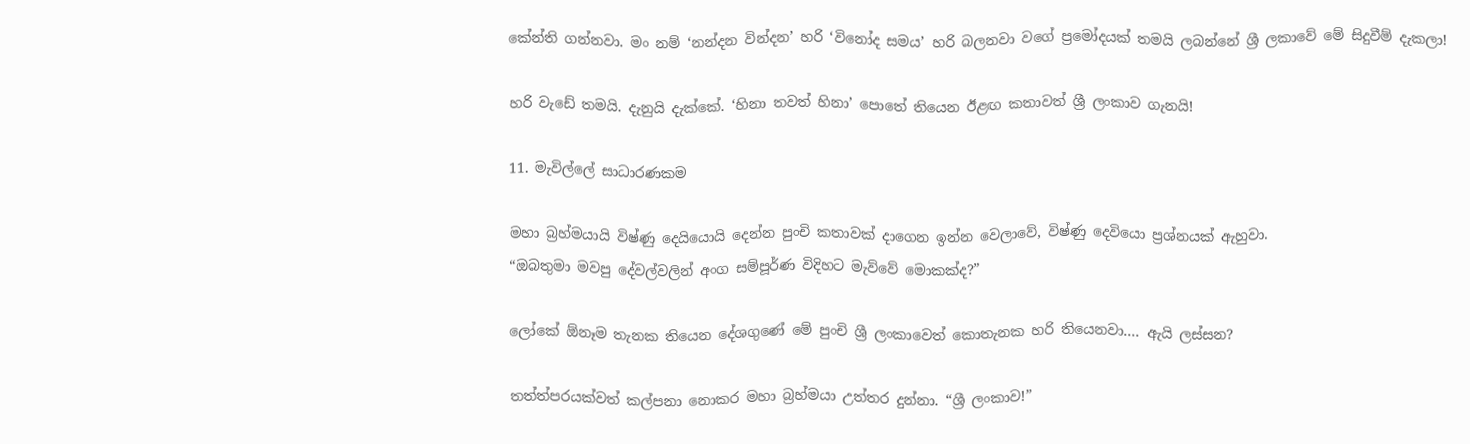කේන්ති ගන්නවා. මං නම් ‘නන්දන වින්දන’ හරි ‘විනෝද සමය’ හරි බලනවා වගේ ප්‍රමෝදයක් තමයි ලබන්නේ ශ්‍රී ලකාවේ මේ සිදුවීම් දැකලා!

හරි වැඩේ තමයි. දැනුයි දැක්කේ. ‘හිනා තවත් හිනා’ පොතේ තියෙන ඊළඟ කතාවත් ශ්‍රී ලංකාව ගැනයි!

11. මැවිල්ලේ සාධාරණකම

මහා බ්‍රහ්මයායි විෂ්ණු දෙයියොයි දෙන්න පුංචි කතාවක් දාගෙන ඉන්න වෙලාවේ, විෂ්ණු දෙවියො ප්‍රශ්නයක් ඇහුවා.
“ඔබතුමා මවපු දේවල්වලින් අංග සම්පූර්ණ විදිහට මැව්වේ මොකක්ද?”

ලෝකේ ඕනෑම තැනක තියෙන දේශගුණේ මේ පුංචි ශ්‍රී ලංකාවෙත් කොතැනක හරි තියෙනවා.... ඇයි ලස්සන?

තත්ත්පරයක්වත් කල්පනා නොකර මහා බ්‍රහ්මයා උත්තර දුන්නා. “ශ්‍රී ලංකාව!”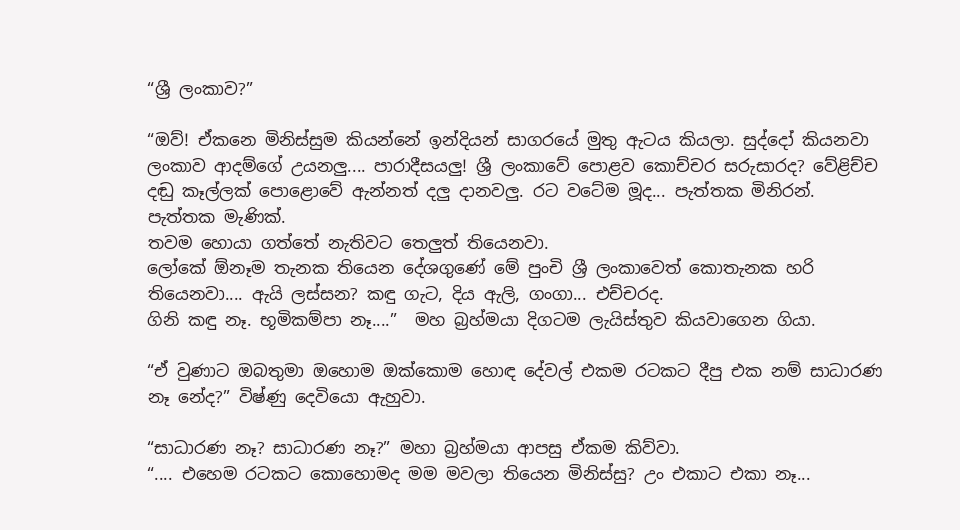“ශ්‍රී ලංකාව?”

“ඔව්! ඒකනෙ මිනිස්සුම කියන්නේ ඉන්දියන් සාගරයේ මුතු ඇටය කියලා. සුද්දෝ කියනවා ලංකාව ආදම්ගේ උයනලු.... පාරාදීසයලු! ශ්‍රී ලංකාවේ පොළව කොච්චර සරුසාරද? වේළිච්ච දඬු කෑල්ලක් පොළොවේ ඇන්නත් දලු දානවලු. රට වටේම මූද... පැත්තක මිනිරන්. පැත්තක මැණික්.
තවම හොයා ගත්තේ නැතිවට තෙලුත් තියෙනවා.
ලෝකේ ඕනෑම තැනක තියෙන දේශගුණේ මේ පුංචි ශ්‍රී ලංකාවෙත් කොතැනක හරි තියෙනවා.... ඇයි ලස්සන? කඳු ගැට, දිය ඇලි, ගංගා... එච්චරද.
ගිනි කඳු නෑ. භූමිකම්පා නෑ....”  මහ බ්‍රහ්මයා දිගටම ලැයිස්තුව කියවාගෙන ගියා.

“ඒ වුණාට ඔබතුමා ඔහොම ඔක්කොම හොඳ දේවල් එකම රටකට දීපු එක නම් සාධාරණ නෑ නේද?” විෂ්ණු දෙවියො ඇහුවා.

“සාධාරණ නෑ? සාධාරණ නෑ?” මහා බ්‍රහ්මයා ආපසු ඒකම කිව්වා.
“.... එහෙම රටකට කොහොමද මම මවලා තියෙන මිනිස්සු? උං එකාට එකා නෑ...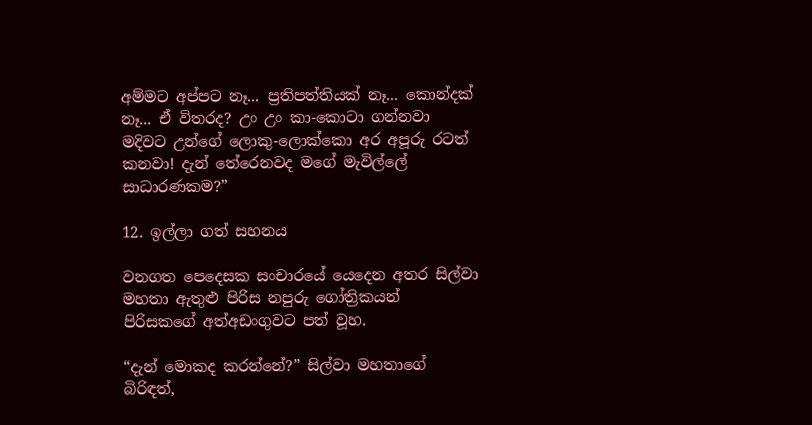අම්මට අප්පට නෑ... ප්‍රතිපත්තියක් නෑ... කොන්දක් නෑ... ඒ විතරද? උං උං කා-කොටා ගන්නවා මදිවට උන්ගේ ලොකු-ලොක්කො අර අපූරු රටත් කනවා! දැන් තේරෙනවද මගේ මැවිල්ලේ සාධාරණකම?”

12. ඉල්ලා ගත් සහනය

වනගත පෙදෙසක සංචාරයේ යෙදෙන අතර සිල්වා මහතා ඇතුළු පිරිස නපුරු ගෝත්‍රිකයන් පිරිසකගේ අත්අඩංගුවට පත් වූහ.

“දැන් මොකද කරන්නේ?” සිල්වා මහතාගේ බිරිඳත්,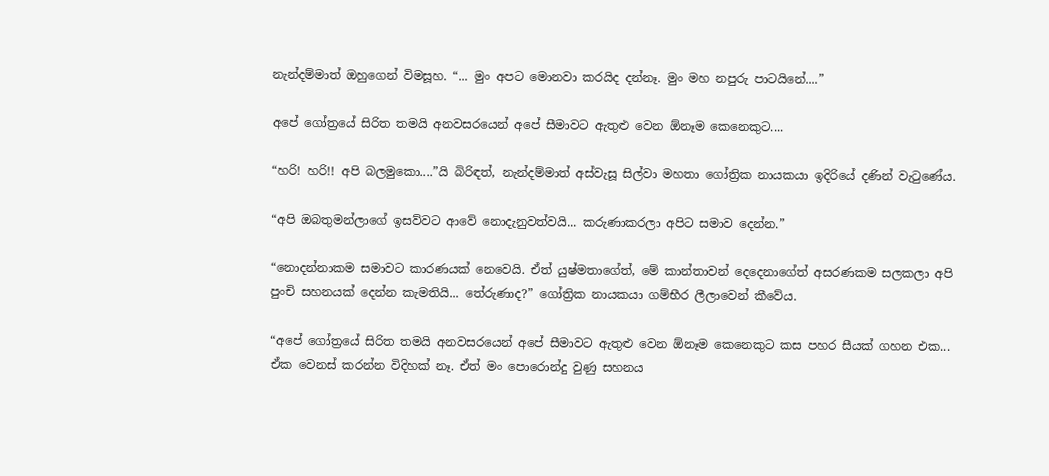නැන්දම්මාත් ඔහුගෙන් විමසූහ. “... මුං අපට මොනවා කරයිද දන්නෑ. මුං මහ නපුරු පාටයිනේ....”

අපේ ගෝත්‍රයේ සිරිත තමයි අනවසරයෙන් අපේ සීමාවට ඇතුළු වෙන ඕනෑම කෙනෙකුට....

“හරි! හරි!! අපි බලමුකො....”යි බිරිඳත්, නැන්දම්මාත් අස්වැසූ සිල්වා මහතා ගෝත්‍රික නායකයා ඉදිරියේ දණින් වැටුණේය.

“අපි ඔබතුමන්ලාගේ ඉසව්වට ආවේ නොදැනුවත්වයි... කරුණාකරලා අපිට සමාව දෙන්න.”

“නොදන්නාකම සමාවට කාරණයක් නෙවෙයි. ඒත් යුෂ්මතාගේත්, මේ කාන්තාවන් දෙදෙනාගේත් අසරණකම සලකලා අපි පුංචි සහනයක් දෙන්න කැමතියි... තේරුණාද?” ගෝත්‍රික නායකයා ගම්භීර ලීලාවෙන් කීවේය.

“අපේ ගෝත්‍රයේ සිරිත තමයි අනවසරයෙන් අපේ සීමාවට ඇතුළු වෙන ඕනෑම කෙනෙකුට කස පහර සීයක් ගහන එක... ඒක වෙනස් කරන්න විදිහක් නෑ. ඒත් මං පොරොන්දු වුණු සහනය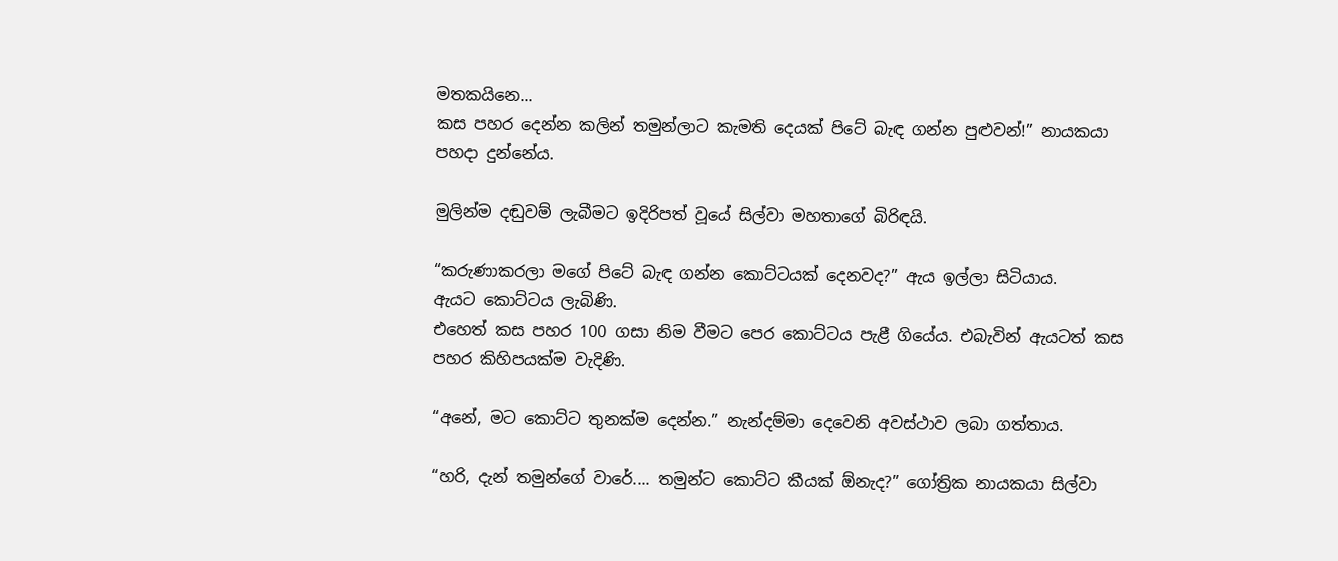මතකයිනෙ...
කස පහර දෙන්න කලින් තමුන්ලාට කැමති දෙයක් පිටේ බැඳ ගන්න පුළුවන්!” නායකයා පහදා දුන්නේය.

මුලින්ම දඬුවම් ලැබීමට ඉදිරිපත් වූයේ සිල්වා මහතාගේ බිරිඳයි.

“කරුණාකරලා මගේ පිටේ බැඳ ගන්න කොට්ටයක් දෙනවද?” ඇය ඉල්ලා සිටියාය.
ඇයට කොට්ටය ලැබිණි.
එහෙත් කස පහර 100 ගසා නිම වීමට පෙර කොට්ටය පැළී ගියේය. එබැවින් ඇයටත් කස පහර කිහිපයක්ම වැදිණි.

“අනේ, මට කොට්ට තුනක්ම දෙන්න.” නැන්දම්මා දෙවෙනි අවස්ථාව ලබා ගත්තාය.

“හරි, දැන් තමුන්ගේ වාරේ.... තමුන්ට කොට්ට කීයක් ඕනැද?” ගෝත්‍රික නායකයා සිල්වා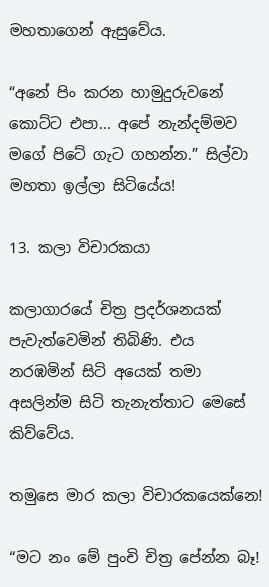මහතාගෙන් ඇසුවේය.

“අනේ පිං කරන හාමුදුරුවනේ කොට්ට එපා... අපේ නැන්දම්මව මගේ පිටේ ගැට ගහන්න.” සිල්වා මහතා ඉල්ලා සිටියේය!

13. කලා විචාරකයා

කලාගාරයේ චිත්‍ර ප්‍රදර්ශනයක් පැවැත්වෙමින් තිබිණි. එය නරඹමින් සිටි අයෙක් තමා අසලින්ම සිටි තැනැත්තාට මෙසේ කිව්වේය.

තමුසෙ මාර කලා විචාරකයෙක්නෙ!

“මට නං මේ පුංචි චිත්‍ර පේන්න බෑ!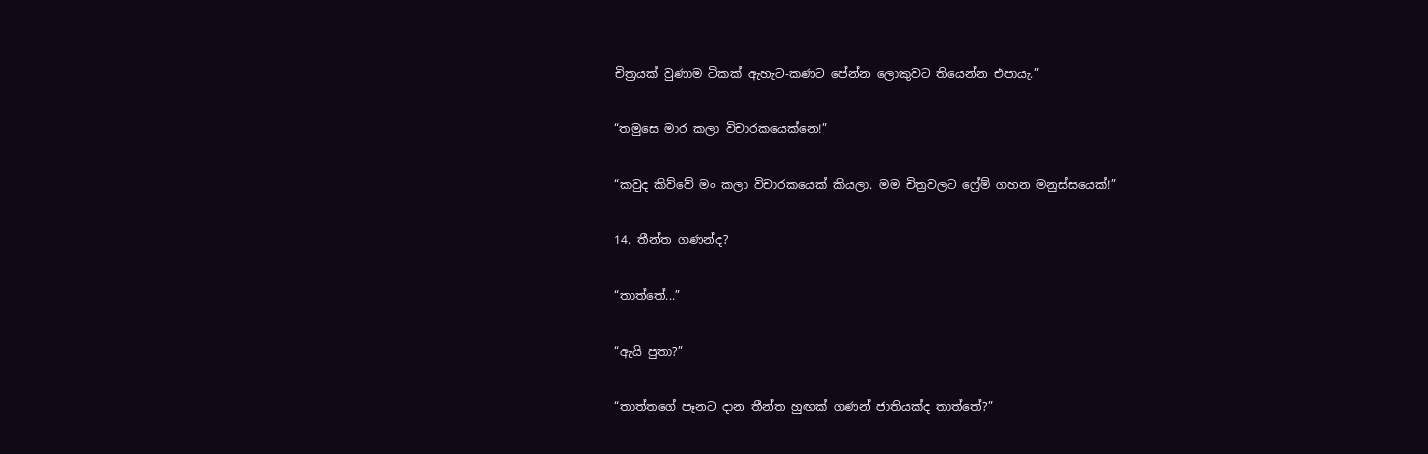චිත්‍රයක් වුණාම ටිකක් ඇහැට-කණට පේන්න ලොකුවට තියෙන්න එපායැ.”

“තමුසෙ මාර කලා විචාරකයෙක්නෙ!”

“කවුද කිව්වේ මං කලා විචාරකයෙක් කියලා. මම චිත්‍රවලට ෆ්‍රේම් ගහන මනුස්සයෙක්!”

14. තීන්ත ගණන්ද?

“තාත්තේ...”

“ඇයි පුතා?”

“තාත්තගේ පෑනට දාන තීන්ත හුඟක් ගණන් ජාතියක්ද තාත්තේ?”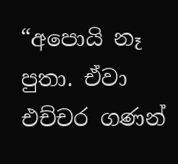“අපොයි නෑ පුතා. ඒවා එච්චර ගණන්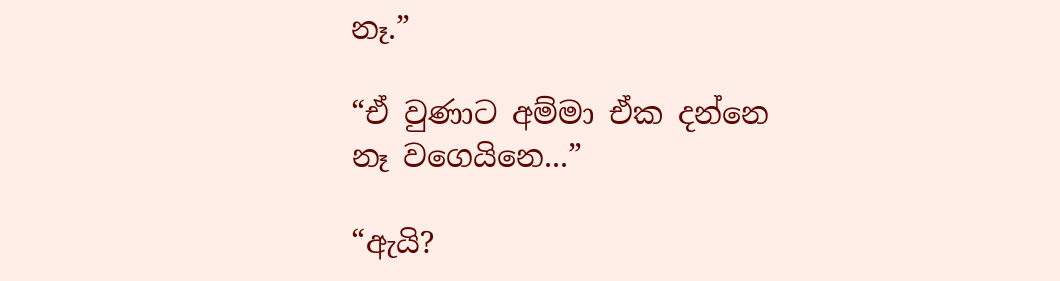නෑ.”

“ඒ වුණාට අම්මා ඒක දන්නෙ නෑ වගෙයිනෙ...”

“ඇයි?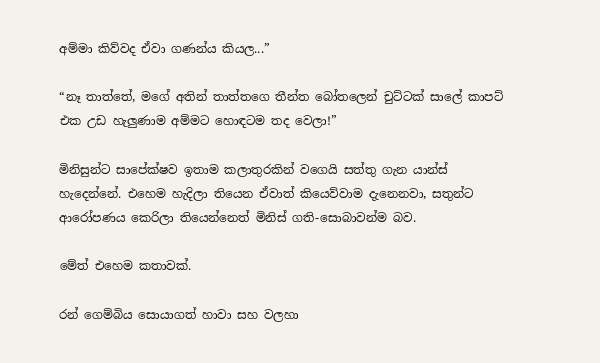අම්මා කිව්වද ඒවා ගණන්ය කියල...”

“නෑ තාත්තේ, මගේ අතින් තාත්තගෙ තීන්ත බෝතලෙන් චුට්ටක් සාලේ කාපට් එක උඩ හැලුණාම අම්මට හොඳටම තද වෙලා!”

මිනිසුන්ට සාපේක්ෂව ඉතාම කලාතුරකින් වගෙයි සත්තු ගැන යාන්ස් හැදෙන්නේ. එහෙම හැදිලා තියෙන ඒවාත් කියෙව්වාම දැනෙනවා, සතුන්ට ආරෝපණය කෙරිලා තියෙන්නෙත් මිනිස් ගති-සොබාවන්ම බව.

මේත් එහෙම කතාවක්.

රන් ගෙම්බිය සොයාගත් හාවා සහ වලහා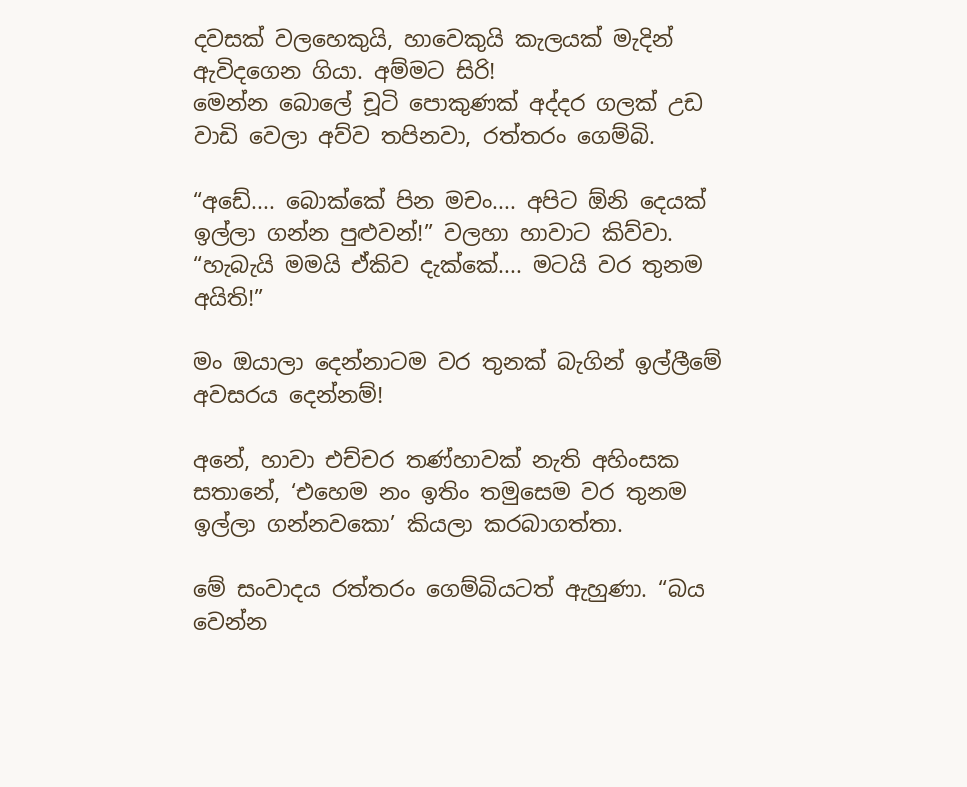දවසක් වලහෙකුයි, හාවෙකුයි කැලයක් මැදින් ඇවිදගෙන ගියා. අම්මට සිරි!
මෙන්න බොලේ චූටි පොකුණක් අද්දර ගලක් උඩ වාඩි වෙලා අව්ව තපිනවා, රත්තරං ගෙම්බි.

“අඩේ.... බොක්කේ පින මචං.... අපිට ඕනි දෙයක් ඉල්ලා ගන්න පුළුවන්!” වලහා හාවාට කිව්වා. “හැබැයි මමයි ඒකිව දැක්කේ.... මටයි වර තුනම අයිති!”

මං ඔයාලා දෙන්නාටම වර තුනක් බැගින් ඉල්ලීමේ අවසරය දෙන්නම්!

අනේ, හාවා එච්චර තණ්හාවක් නැති අහිංසක සතානේ, ‘එහෙම නං ඉතිං තමුසෙම වර තුනම ඉල්ලා ගන්නවකො’ කියලා කරබාගත්තා.

මේ සංවාදය රත්තරං ගෙම්බියටත් ඇහුණා. “බය වෙන්න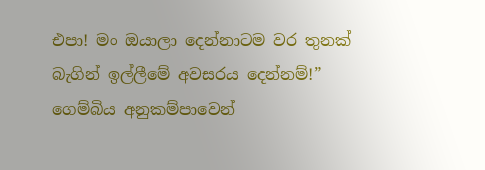එපා! මං ඔයාලා දෙන්නාටම වර තුනක් බැගින් ඉල්ලීමේ අවසරය දෙන්නම්!” ගෙම්බිය අනුකම්පාවෙන්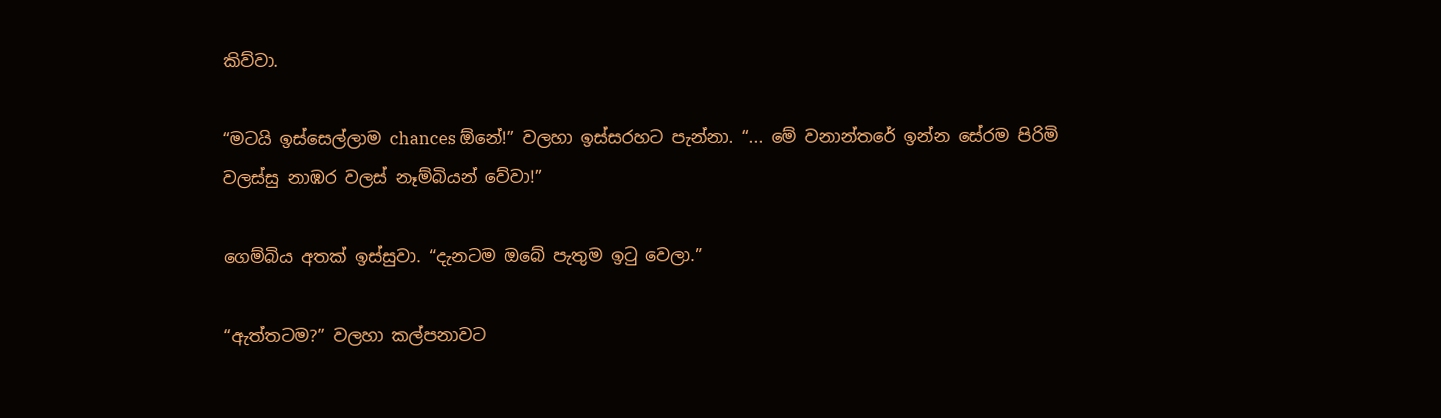කිව්වා.

“මටයි ඉස්සෙල්ලාම chances ඕනේ!” වලහා ඉස්සරහට පැන්නා. “... මේ වනාන්තරේ ඉන්න සේරම පිරිමි වලස්සු නාඹර වලස් නෑම්බියන් වේවා!”

ගෙම්බිය අතක් ඉස්සුවා. “දැනටම ඔබේ පැතුම ඉටු වෙලා.”

“ඇත්තටම?” වලහා කල්පනාවට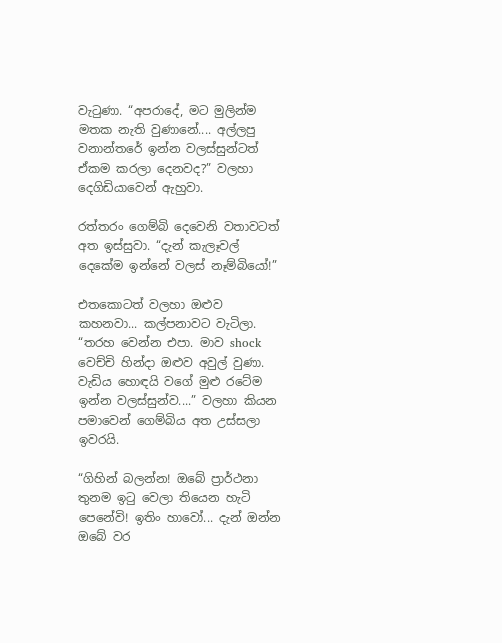වැටුණා. “අපරාදේ, මට මුලින්ම මතක නැති වුණානේ.... අල්ලපු වනාන්තරේ ඉන්න වලස්සුන්ටත් ඒකම කරලා දෙනවද?” වලහා දෙගිඩියාවෙන් ඇහුවා.

රත්තරං ගෙම්බි දෙවෙනි වතාවටත් අත ඉස්සුවා. “දැන් කැලෑවල් දෙකේම ඉන්නේ වලස් නෑම්බියෝ!”

එතකොටත් වලහා ඔළුව කහනවා... කල්පනාවට වැටිලා. “තරහ වෙන්න එපා. මාව shock වෙච්චි හින්දා ඔළුව අවුල් වුණා. වැඩිය හොඳයි වගේ මුළු රටේම ඉන්න වලස්සුන්ව....” වලහා කියන පමාවෙන් ගෙම්බිය අත උස්සලා ඉවරයි.

“ගිහින් බලන්න! ඔබේ ප්‍රාර්ථනා තුනම ඉටු වෙලා තියෙන හැටි පෙනේවි! ඉතිං හාවෝ... දැන් ඔන්න ඔබේ වර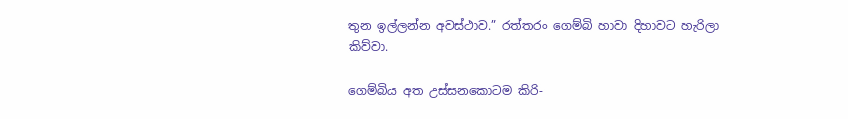තුන ඉල්ලන්න අවස්ථාව.” රත්තරං ගෙම්බි හාවා දිහාවට හැරිලා කිව්වා.

ගෙම්බිය අත උස්සනකොටම කිරි-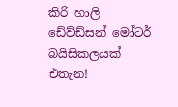කිරි හාලි ඩේව්ඩ්සන් මෝටර් බයිසිකලයක් එතැන!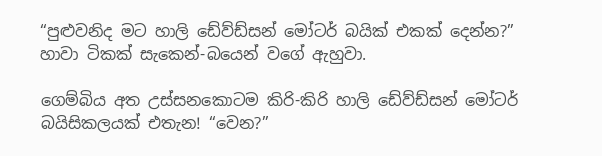“පුළුවනිද මට හාලි ඩේව්ඩ්සන් මෝටර් බයික් එකක් දෙන්න?” හාවා ටිකක් සැකෙන්-බයෙන් වගේ ඇහුවා.

ගෙම්බිය අත උස්සනකොටම කිරි-කිරි හාලි ඩේව්ඩ්සන් මෝටර් බයිසිකලයක් එතැන! “වෙන?”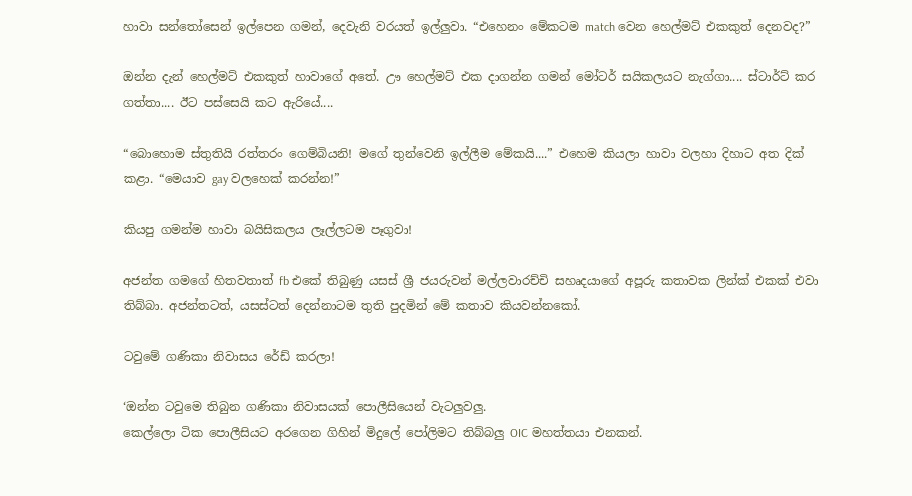හාවා සන්තෝසෙන් ඉල්පෙන ගමන්, දෙවැනි වරයත් ඉල්ලුවා. “එහෙනං මේකටම match වෙන හෙල්මට් එකකුත් දෙනවද?”

ඔන්න දැන් හෙල්මට් එකකුත් හාවාගේ අතේ. ඌ හෙල්මට් එක දාගන්න ගමන් මෝටර් සයිකලයට නැග්ගා.... ස්ටාර්ට් කර ගත්තා.... ඊට පස්සෙයි කට ඇරියේ....

“බොහොම ස්තුතියි රත්තරං ගෙම්බියනි! මගේ තුන්වෙනි ඉල්ලීම මේකයි....” එහෙම කියලා හාවා වලහා දිහාට අත දික් කළා. “මෙයාව gay වලහෙක් කරන්න!”

කියපු ගමන්ම හාවා බයිසිකලය ලෑල්ලටම පෑගුවා!

අජන්ත ගමගේ හිතවතාත් fb එකේ තිබුණු යසස් ශ්‍රී ජයරුවන් මල්ලවාරච්චි සහෘදයාගේ අපූරු කතාවක ලින්ක් එකක් එවා තිබ්බා. අජන්තටත්, යසස්ටත් දෙන්නාටම තුති පුදමින් මේ කතාව කියවන්නකෝ.

ටවුමේ ගණිකා නිවාසය රේඩ් කරලා!

‘ඔන්න ටවුමෙ තිබුන ගණිකා නිවාසයක් පොලීසියෙන් වැටලුවලු.
කෙල්ලො ටික පොලීසියට අරගෙන ගිහින් මිදුලේ පෝලිමට තිබ්බලු OIC මහත්තයා එනකන්.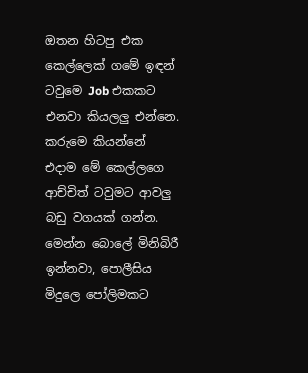ඔතන හිටපු එක කෙල්ලෙක් ගමේ ඉඳන් ටවුමෙ Job එකකට එනවා කියලලු එන්නෙ.
කරුමෙ කියන්නේ එදාම මේ කෙල්ලගෙ ආච්චිත් ටවුමට ආවලු බඩු වගයක් ගන්න. මෙන්න බොලේ මිනිබිරී ඉන්නවා, පොලීසිය මිදුලෙ පෝලිමකට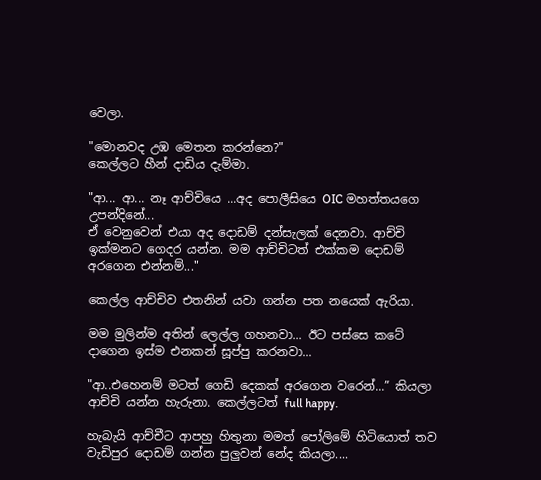වෙලා.

"මොනවද උඹ මෙතන කරන්නෙ?"
කෙල්ලට හීන් දාඩිය දැම්මා.

"ආ... ආ... නෑ ආච්චියෙ ...අද පොලීසියෙ OIC මහත්තයගෙ උපන්දිනේ...
ඒ වෙනුවෙන් එයා අද දොඩම් දන්සැලක් දෙනවා. ආච්චි ඉක්මනට ගෙදර යන්න. මම ආච්චිටත් එක්කම දොඩම් අරගෙන එන්නම්..."

කෙල්ල ආච්චිව එතනින් යවා ගන්න පත නයෙක් ඇරියා.

මම මුලින්ම අතින් ලෙල්ල ගහනවා... ඊට පස්සෙ කටේ දාගෙන ඉස්ම එනකන් සූප්පු කරනවා...

"ආ..එහෙනම් මටත් ගෙඩි දෙකක් අරගෙන වරෙන්...” කියලා ආච්චි යන්න හැරුනා. කෙල්ලටත් full happy.

හැබැයි ආච්චීට ආපහු හිතුනා මමත් පෝලිමේ හිටියොත් තව වැඩිපුර දොඩම් ගන්න පුලුවන් නේද කියලා....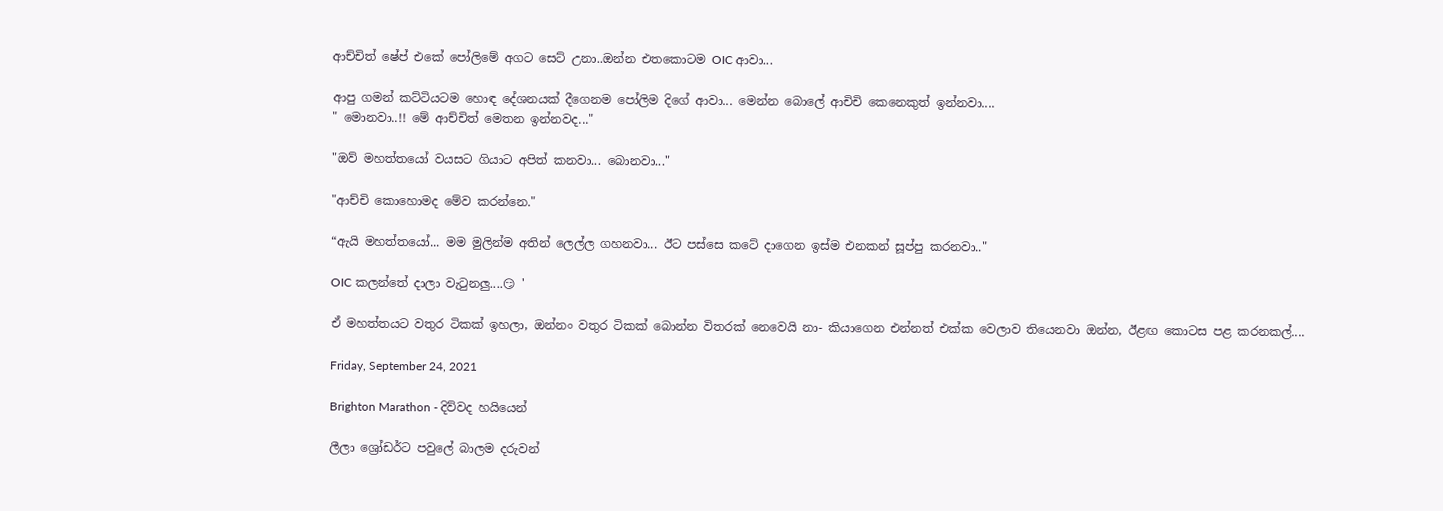ආච්චිත් ෂේප් එකේ පෝලිමේ අගට සෙට් උනා..ඔන්න එතකොටම OIC ආවා...

ආපු ගමන් කට්ටියටම හොඳ දේශනයක් දීගෙනම පෝලිම දිගේ ආවා... මෙන්න බොලේ ආචිචි කෙනෙකුත් ඉන්නවා....
" මොනවා..!! මේ ආච්චිත් මෙතන ඉන්නවද..."

"ඔව් මහත්තයෝ වයසට ගියාට අපිත් කනවා... බොනවා..."

"ආච්චි කොහොමද මේව කරන්නෙ."

“ඇයි මහත්තයෝ... මම මුලින්ම අතින් ලෙල්ල ගහනවා... ඊට පස්සෙ කටේ දාගෙන ඉස්ම එනකන් සූප්පු කරනවා.."

OIC කලන්තේ දාලා වැටුනලු....😏 '

ඒ මහත්තයට වතුර ටිකක් ඉහලා, ඔන්නං වතුර ටිකක් බොන්න විතරක් නෙවෙයි නා- කියාගෙන එන්නත් එක්ක වෙලාව තියෙනවා ඔන්න, ඊළඟ කොටස පළ කරනකල්....

Friday, September 24, 2021

Brighton Marathon - දිව්වද හයියෙන්

ලීලා ශ්‍රෝඩර්ට පවුලේ බාලම දරුවන්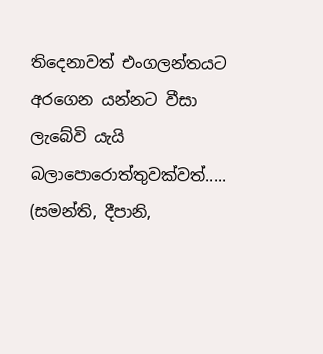තිදෙනාවත් එංගලන්තයට අරගෙන යන්නට වීසා ලැබේවි යැයි බලාපොරොත්තුවක්වත්..... (සමන්ති, දීපානි,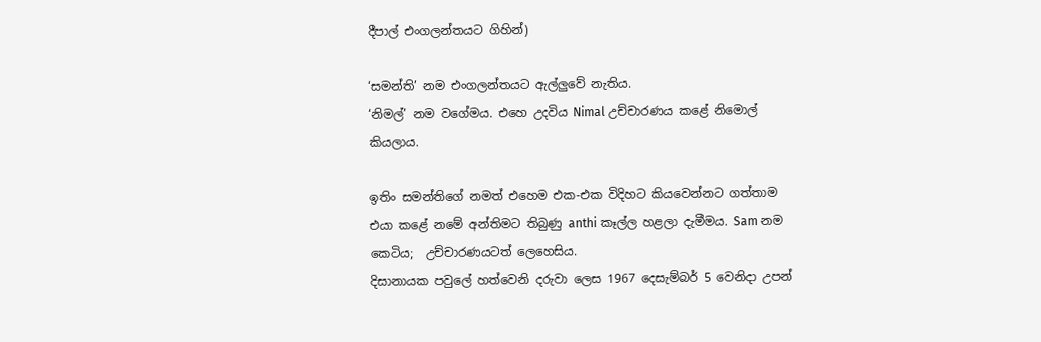දීපාල් එංගලන්තයට ගිහින්)

‘සමන්ති’ නම එංගලන්තයට ඇල්ලුවේ නැතිය.
‘නිමල්’ නම වගේමය. එහෙ උදවිය Nimal උච්චාරණය කළේ නිමොල් කියලාය.

ඉතිං සමන්තිගේ නමත් එහෙම එක-එක විදිහට කියවෙන්නට ගත්තාම එයා කළේ නමේ අන්තිමට තිබුණු anthi කෑල්ල හළලා දැමීමය. Sam නම කෙටිය;  උච්චාරණයටත් ලෙහෙසිය.
දිසානායක පවුලේ හත්වෙනි දරුවා ලෙස 1967 දෙසැම්බර් 5 වෙනිදා උපන්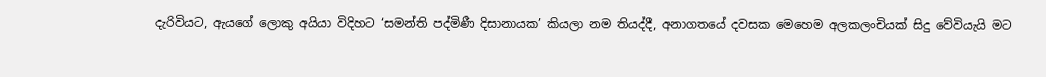දැරිවියට, ඇයගේ ලොකු අයියා විදිහට ‘සමන්ති පද්මිණී දිසානායක’ කියලා නම තියද්දී, අනාගතයේ දවසක මෙහෙම අලකලංචියක් සිදු වේවියැයි මට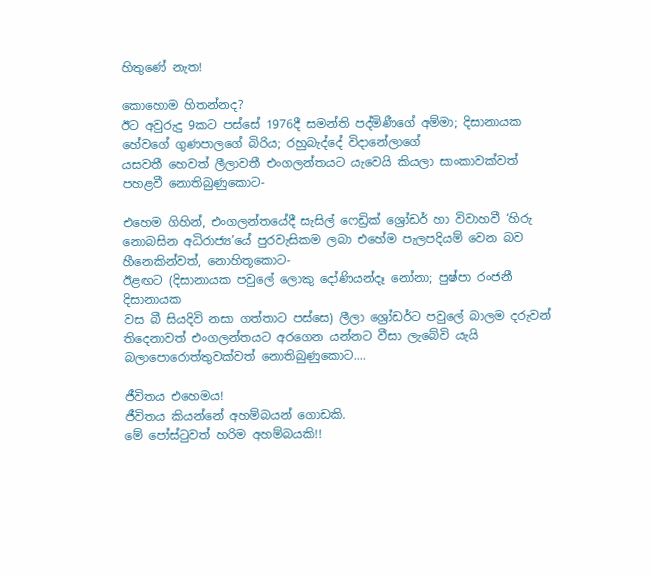හිතුණේ නැත!

කොහොම හිතන්නද?
ඊට අවුරුදු 9කට පස්සේ 1976දී සමන්ති පද්මිණීගේ අම්මා; දිසානායක හේවගේ ගුණපාලගේ බිරිය; රහුබැද්දේ විදානේලාගේ
යසවතී හෙවත් ලීලාවතී එංගලන්තයට යැවෙයි කියලා සාංකාවක්වත් පහළවී නොතිබුණුකොට-

එහෙම ගිහින්, එංගලන්තයේදී සැසිල් ෆෙඩ්‍රික් ශ්‍රෝඩර් හා විවාහවී ‘හිරු නොබසින අධිරාජ්‍ය’යේ පුරවැසිකම ලබා එහේම පැලපදියම් වෙන බව හීනෙකින්වත්, නොහිතූකොට-
ඊළඟට (දිසානායක පවුලේ ලොකු දෝණියන්දෑ නෝනා; පුෂ්පා රංජනී දිසානායක
වස බී සියදිවි නසා ගත්තාට පස්සෙ) ලීලා ශ්‍රෝඩර්ට පවුලේ බාලම දරුවන් තිදෙනාවත් එංගලන්තයට අරගෙන යන්නට වීසා ලැබේවි යැයි බලාපොරොත්තුවක්වත් නොතිබුණුකොට....

ජීවිතය එහෙමය!
ජීවිතය කියන්නේ අහම්බයන් ගොඩකි.
මේ පෝස්ටුවත් හරිම අහම්බයකි!!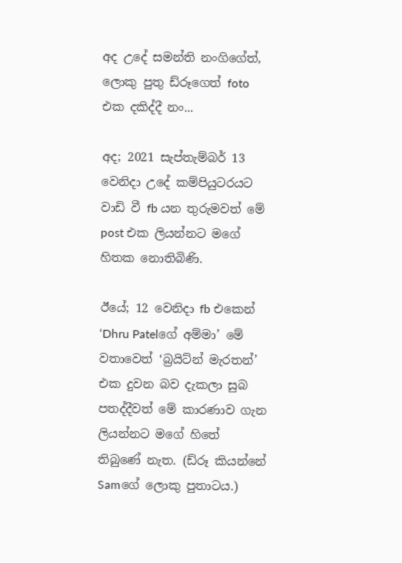අද උදේ සමන්ති නංගිගේත්, ලොකු පුතු ඩ්රූගෙත් foto එක දකිද්දී නං...

අද; 2021 සැප්තැම්බර් 13 වෙනිදා උදේ කම්පියුටරයට වාඩි වී fb යන තුරුමවත් මේ post එක ලියන්නට මගේ හිතක නොතිබිණි.

ඊයේ; 12 වෙනිදා fb එකෙන් ‘Dhru Patelගේ අම්මා’ මේ වතාවෙත් ‘බ්‍රයිට්න් මැරතන්’ එක දුවන බව දැකලා සුබ පතද්දීවත් මේ කාරණාව ගැන ලියන්නට මගේ හිතේ තිබුණේ නැත. (ඩ්රූ කියන්නේ Samගේ ලොකු පුතාටය.)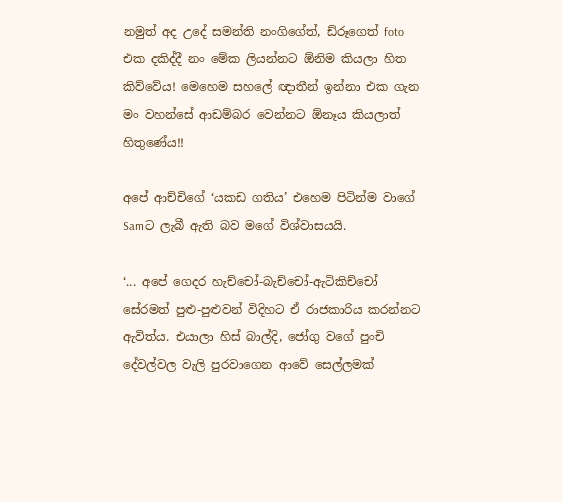නමුත් අද උදේ සමන්ති නංගිගේත්, ඩ්රූගෙත් foto එක දකිද්දී නං මේක ලියන්නට ඕනිම කියලා හිත කිව්වේය! මෙහෙම සහලේ ඥාතීන් ඉන්නා එක ගැන මං වහන්සේ ආඩම්බර වෙන්නට ඕනෑය කියලාත්  හිතුණේය!!

අපේ ආච්චිගේ ‘යකඩ ගතිය’ එහෙම පිටින්ම වාගේ Samට ලැබී ඇති බව මගේ විශ්වාසයයි.

‘... අපේ ගෙදර හැච්චෝ-බැච්චෝ-ඇටිකිච්චෝ සේරමත් පුළු-පුළුවන් විදිහට ඒ රාජකාරිය කරන්නට ඇවිත්ය. එයාලා හිස් බාල්දි, ජෝගු වගේ පුංචි දේවල්වල වැලි පුරවාගෙන ආවේ සෙල්ලමක්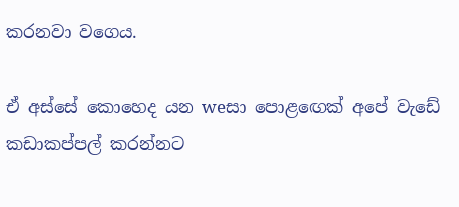කරනවා වගෙය.

ඒ අස්සේ කොහෙද යන weසා පොළඟෙක් අපේ වැඩේ කඩාකප්පල් කරන්නට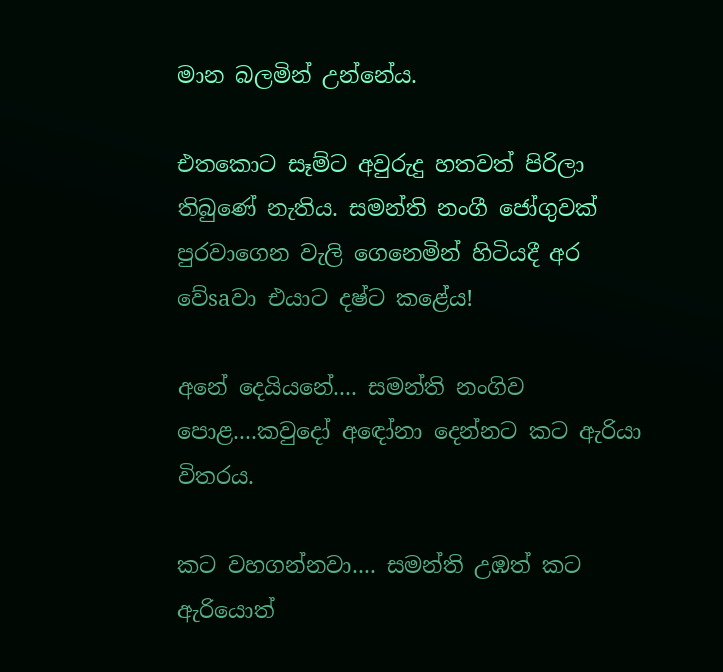මාන බලමින් උන්නේය.

එතකොට සෑම්ට අවුරුදු හතවත් පිරිලා තිබුණේ නැතිය. සමන්ති නංගී ජෝගුවක් පුරවාගෙන වැලි ගෙනෙමින් හිටියදී අර වේsaවා එයාට දෂ්ට කළේය!

අනේ දෙයියනේ.... සමන්ති නංගිව පොළ....කවුදෝ අඳෝනා දෙන්නට කට ඇරියා විතරය.

කට වහගන්නවා.... සමන්ති උඹත් කට ඇරියොත්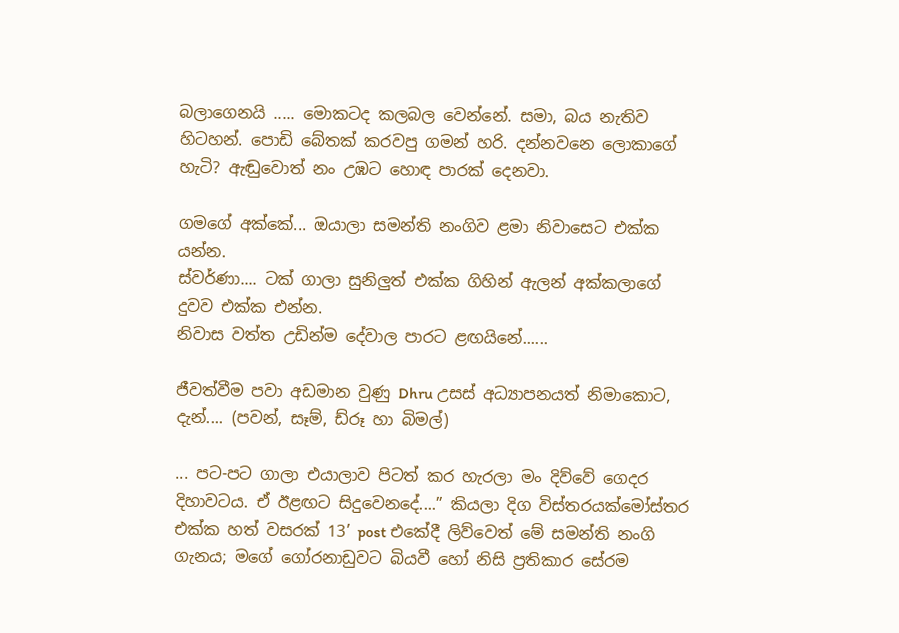බලාගෙනයි ..... මොකටද කලබල වෙන්නේ. සමා, බය නැතිව හිටහන්. පොඩි බේතක් කරවපු ගමන් හරි. දන්නවනෙ ලොකාගේ හැටි? ඇඬුවොත් නං උඹට හොඳ පාරක් දෙනවා.

ගමගේ අක්කේ... ඔයාලා සමන්ති නංගිව ළමා නිවාසෙට එක්ක යන්න.
ස්වර්ණා.... ටක් ගාලා සුනිලුත් එක්ක ගිහින් ඇලන් අක්කලාගේ දුවව එක්ක එන්න.
නිවාස වත්ත උඩින්ම දේවාල පාරට ළඟයිනේ......

ජීවත්වීම පවා අඩමාන වුණු Dhru උසස් අධ්‍යාපනයත් නිමාකොට, දැන්.... (පවන්, සෑම්, ඩ්රූ හා බිමල්)

... පට-පට ගාලා එයාලාව පිටත් කර හැරලා මං දිව්වේ ගෙදර දිහාවටය. ඒ ඊළඟට සිදුවෙනදේ....” කියලා දිග විස්තරයක්මෝස්‌තර එක්ක හත් වසරක් 13’ post එකේදී ලිව්වෙත් මේ සමන්ති නංගි ගැනය; මගේ ගෝරනාඩුවට බියවී හෝ නිසි ප්‍රතිකාර සේරම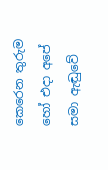කෙරෙන තුරුම හෝ එදා අපේ සමා ඇඬුවේ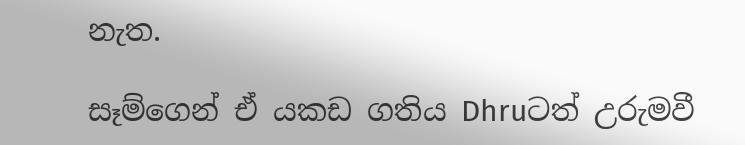නැත.

සෑම්ගෙන් ඒ යකඩ ගතිය Dhruටත් උරුමවී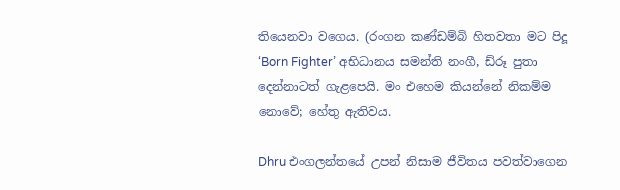තියෙනවා වගෙය. (රංගන කණ්ඩම්බි හිතවතා මට පිදූ ‘Born Fighter’ අභිධානය සමන්ති නංගී, ඩ්රූ පුතා දෙන්නාටත් ගැළපෙයි. මං එහෙම කියන්නේ නිකම්ම නොවේ; හේතු ඇතිවය.

Dhru එංගලන්තයේ උපන් නිසාම ජීවිතය පවත්වාගෙන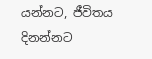යන්නට, ජීවිතය දිනන්නට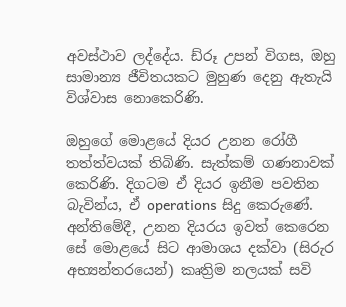අවස්ථාව ලද්දේය. ඩ්රූ උපන් විගස, ඔහු සාමාන්‍ය ජීවිතයකට මුහුණ දෙනු ඇතැයි විශ්වාස නොකෙරිණි.

ඔහුගේ මොළයේ දියර උනන රෝගී තත්ත්වයක් තිබිණි. සැත්කම් ගණනාවක් කෙරිණි. දිගටම ඒ දියර ඉනීම පවතින බැවින්ය, ඒ operations සිදු කෙරුණේ.  අන්තිමේදී, උනන දියරය ඉවත් කෙරෙන සේ මොළයේ සිට ආමාශය දක්වා (සිරුර අභ්‍යන්තරයෙන්) කෘත්‍රිම නලයක් සවි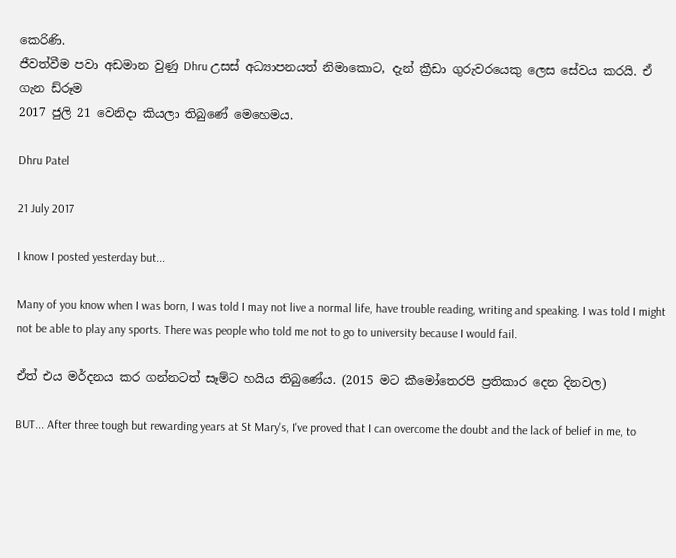කෙරිණි.
ජීවත්වීම පවා අඩමාන වුණු Dhru උසස් අධ්‍යාපනයත් නිමාකොට, දැන් ක්‍රීඩා ගුරුවරයෙකු ලෙස සේවය කරයි. ඒ ගැන ඩ්රූම
2017 ජුලි 21 වෙනිදා කියලා තිබුණේ මෙහෙමය.

Dhru Patel

21 July 2017

I know I posted yesterday but...

Many of you know when I was born, I was told I may not live a normal life, have trouble reading, writing and speaking. I was told I might not be able to play any sports. There was people who told me not to go to university because I would fail.

ඒත් එය මර්දනය කර ගන්නටත් සෑම්ට හයිය තිබුණේය. (2015 මට කීමෝතෙරපි ප්‍රතිකාර දෙන දිනවල)

BUT... After three tough but rewarding years at St Mary's, I've proved that I can overcome the doubt and the lack of belief in me, to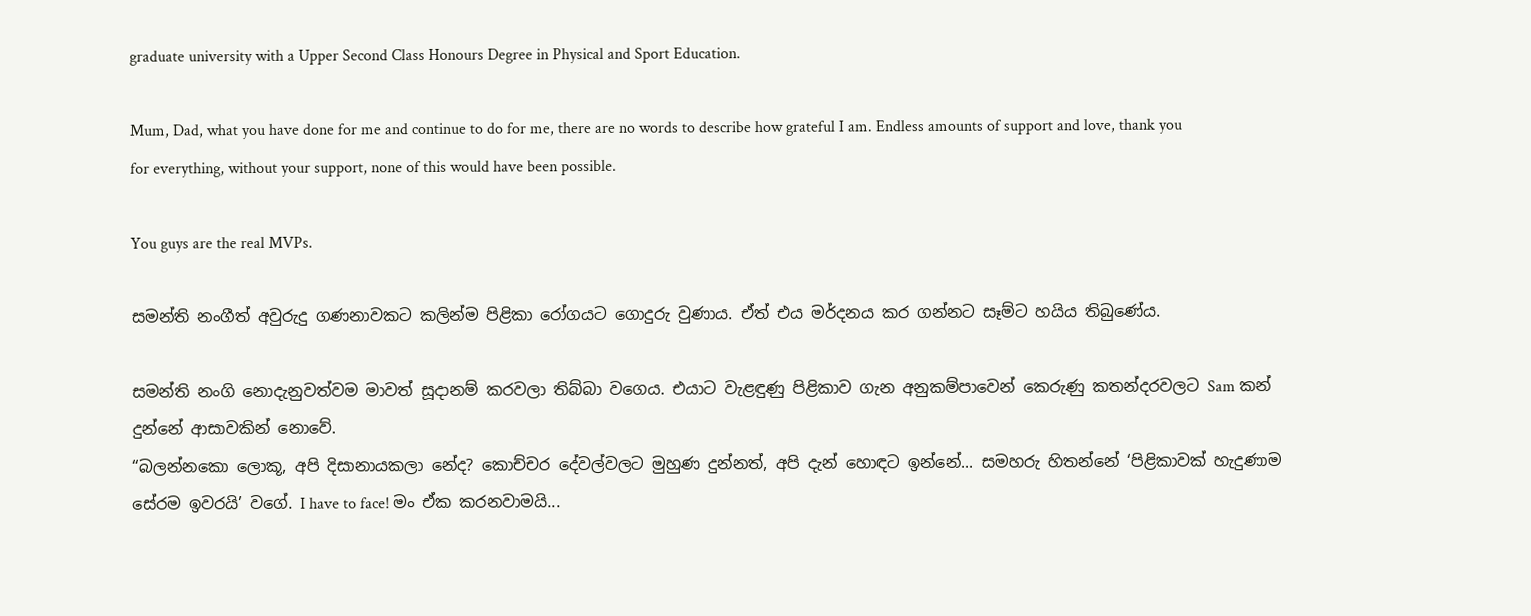graduate university with a Upper Second Class Honours Degree in Physical and Sport Education.

Mum, Dad, what you have done for me and continue to do for me, there are no words to describe how grateful I am. Endless amounts of support and love, thank you for everything, without your support, none of this would have been possible.

You guys are the real MVPs.

සමන්ති නංගීත් අවුරුදු ගණනාවකට කලින්ම පිළිකා රෝගයට ගොදුරු වුණාය. ඒත් එය මර්දනය කර ගන්නට සෑම්ට හයිය තිබුණේය.

සමන්ති නංගි නොදැනුවත්වම මාවත් සූදානම් කරවලා තිබ්බා වගෙය. එයාට වැළඳුණු පිළිකාව ගැන අනුකම්පාවෙන් කෙරුණු කතන්දරවලට Sam කන් දුන්නේ ආසාවකින් නොවේ.
“බලන්නකො ලොකූ, අපි දිසානායකලා නේද? කොච්චර දේවල්වලට මුහුණ දුන්නත්, අපි දැන් හොඳට ඉන්නේ... සමහරු හිතන්නේ ‘පිළිකාවක් හැදුණාම සේරම ඉවරයි’ වගේ. I have to face! මං ඒක කරනවාමයි...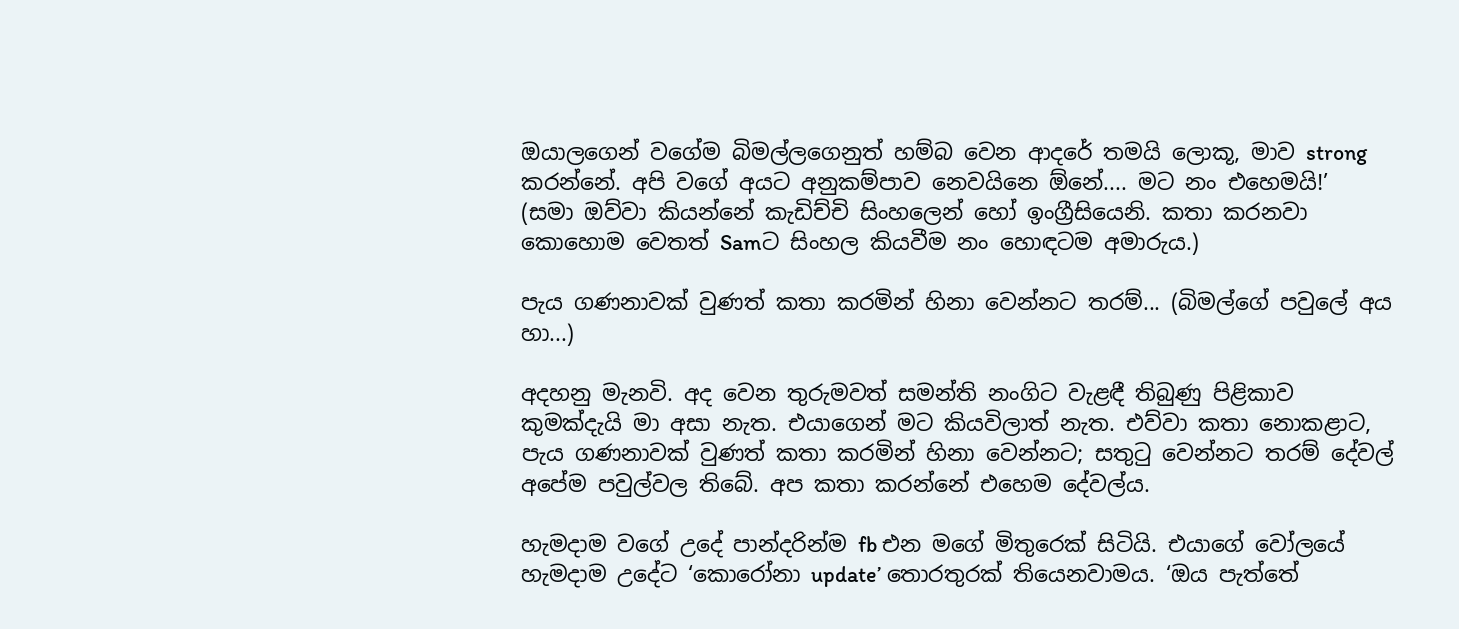ඔයාලගෙන් වගේම බිමල්ලගෙනුත් හම්බ වෙන ආදරේ තමයි ලොකූ, මාව strong කරන්නේ. අපි වගේ අයට අනුකම්පාව නෙවයිනෙ ඕනේ.... මට නං එහෙමයි!’
(සමා ඔව්වා කියන්නේ කැඩිච්චි සිංහලෙන් හෝ ඉංග්‍රීසියෙනි. කතා කරනවා කොහොම වෙතත් Samට සිංහල කියවීම නං හොඳටම අමාරුය.)

පැය ගණනාවක් වුණත් කතා කරමින් හිනා වෙන්නට තරම්... (බිමල්ගේ පවුලේ අය හා...)

අදහනු මැනවි. අද වෙන තුරුමවත් සමන්ති නංගිට වැළඳී තිබුණු පිළිකාව කුමක්දැයි මා අසා නැත. එයාගෙන් මට කියවිලාත් නැත. එව්වා කතා නොකළාට, පැය ගණනාවක් වුණත් කතා කරමින් හිනා වෙන්නට; සතුටු වෙන්නට තරම් දේවල් අපේම පවුල්වල තිබේ. අප කතා කරන්නේ එහෙම දේවල්ය.

හැමදාම වගේ උදේ පාන්දරින්ම fb එන මගේ මිතුරෙක් සිටියි. එයාගේ වෝලයේ හැමදාම උදේට ‘කොරෝනා update’ තොරතුරක් තියෙනවාමය. ‘ඔය පැත්තේ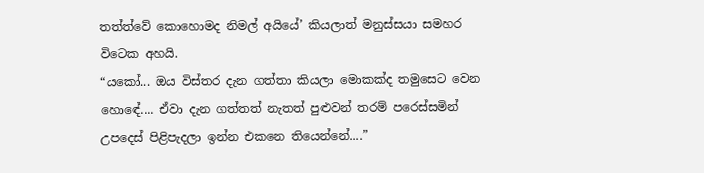තත්ත්වේ කොහොමද නිමල් අයියේ’ කියලාත් මනුස්සයා සමහර විටෙක අහයි.
“යකෝ... ඔය විස්තර දැන ගත්තා කියලා මොකක්ද තමුසෙට වෙන හොඳේ.... ඒවා දැන ගත්තත් නැතත් පුළුවන් තරම් පරෙස්සමින් උපදෙස් පිළිපැදලා ඉන්න එකනෙ තියෙන්නේ....”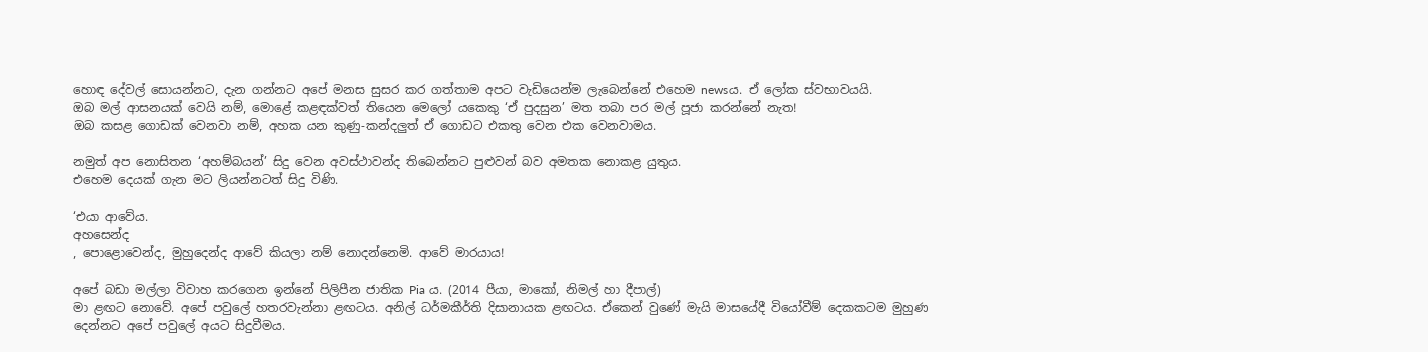හොඳ දේවල් සොයන්නට, දැන ගන්නට අපේ මනස සුසර කර ගත්තාම අපට වැඩියෙන්ම ලැබෙන්නේ එහෙම newsය. ඒ ලෝක ස්වභාවයයි.
ඔබ මල් ආසනයක් වෙයි නම්, මොළේ කළඳක්වත් තියෙන මෙලෝ යකෙකු ‘ඒ පුදසුන’ මත තබා පර මල් පූජා කරන්නේ නැත!
ඔබ කසළ ගොඩක් වෙනවා නම්, අහක යන කුණු-කන්දලුත් ඒ ගොඩට එකතු වෙන එක වෙනවාමය.

නමුත් අප නොසිතන ‘අහම්බයන්’ සිදු වෙන අවස්ථාවන්ද තිබෙන්නට පුළුවන් බව අමතක නොකළ යුතුය.
එහෙම දෙයක් ගැන මට ලියන්නටත් සිදු විණි.

‘එයා ආවේය.
අහසෙන්ද
, පොළොවෙන්ද, මුහුදෙන්ද ආවේ කියලා නම් නොදන්නෙමි. ආවේ මාරයාය!

අපේ බඩා මල්ලා විවාහ කරගෙන ඉන්නේ පිලිපීන ජාතික Pia ය. (2014 පීයා, මාකෝ, නිමල් හා දීපාල්)
මා ළඟට නොවේ. අපේ පවුලේ හතරවැන්නා ළඟටය. අනිල් ධර්මකීර්ති දිසානායක ළඟටය. ඒකෙන් වුණේ මැයි මාසයේදී වියෝවීම් දෙකකටම මුහුණ දෙන්නට අපේ පවුලේ අයට සිදුවීමය.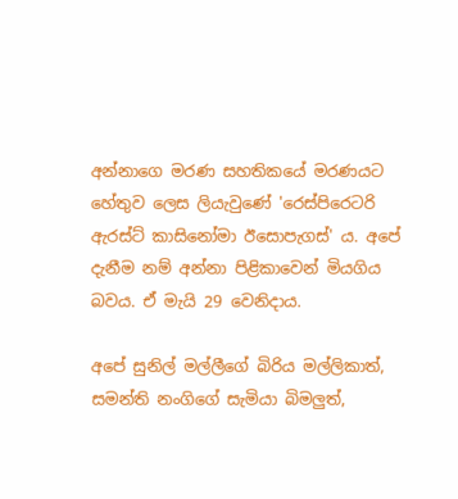අන්නාගෙ මරණ සහතිකයේ මරණයට හේතුව ලෙස ලියැවුණේ 'රෙස්පිරෙටරි ඇරස්ට් කාසිනෝමා ඊසොපැගස්' ය. අපේ දැනීම නම් අන්නා පිළිකාවෙන් මියගිය බවය. ඒ මැයි 29 වෙනිදාය.

අපේ සුනිල් මල්ලීගේ බිරිය මල්ලිකාත්, සමන්ති නංගිගේ සැමියා බිමලුත්,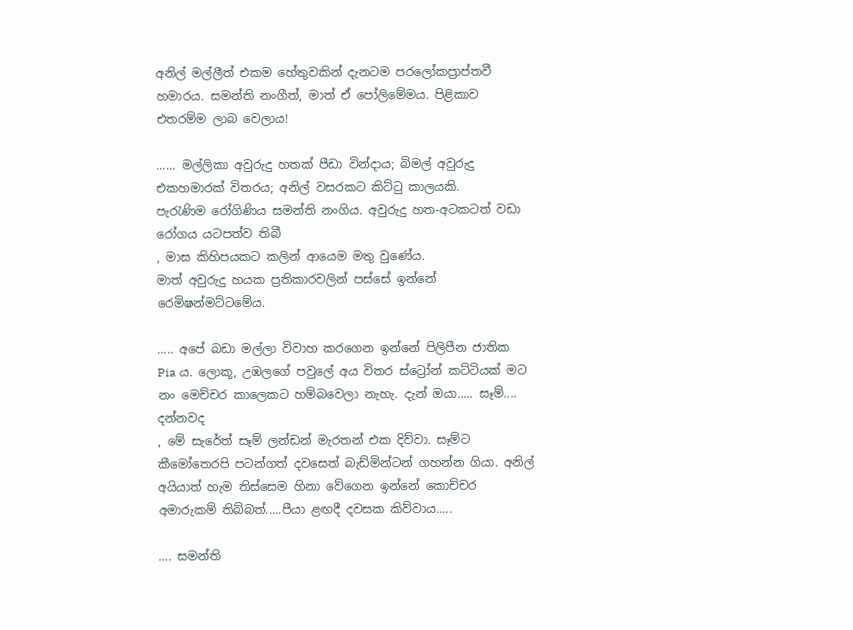අනිල් මල්ලීත් එකම හේතුවකින් දැනටම පරලෝකප්‍රාප්තවී හමාරය. සමන්ති නංගීත්, මාත් ඒ පෝලිමේමය. පිළිකාව එතරම්ම ලාබ වෙලාය!

...... මල්ලිකා අවුරුදු හතක් පීඩා වින්දාය; බිමල් අවුරුදු එකහමාරක් විතරය; අනිල් වසරකට කිට්ටු කාලයකි.
පැරැණිම රෝගිණිය සමන්ති නංගිය. අවුරුදු හත-අටකටත් වඩා රෝගය යටපත්ව තිබී
, මාස කිහිපයකට කලින් ආයෙම මතු වුණේය.
මාත් අවුරුදු හයක ප්‍රතිකාරවලින් පස්සේ ඉන්නේ
රෙමිෂන්මට්ටමේය.

..... අපේ බඩා මල්ලා විවාහ කරගෙන ඉන්නේ පිලිපීන ජාතික Pia ය. ලොකූ, උඹලගේ පවුලේ අය විතර ස්ට්‍රෝන් කට්ටියක් මට නං මෙච්චර කාලෙකට හම්බවෙලා නැහැ. දැන් ඔයා..... සෑම්....
දන්නවද
, මේ සැරේත් සෑම් ලන්ඩන් මැරතන් එක දිව්වා. සෑම්ට කීමෝතෙරපි පටන්ගත් දවසෙත් බැඩ්මින්ටන් ගහන්න ගියා. අනිල් අයියාත් හැම තිස්සෙම හිනා වේගෙන ඉන්නේ කොච්චර අමාරුකම් තිබ්බත්.....පීයා ළඟදී දවසක කිව්වාය.....

.... සමන්ති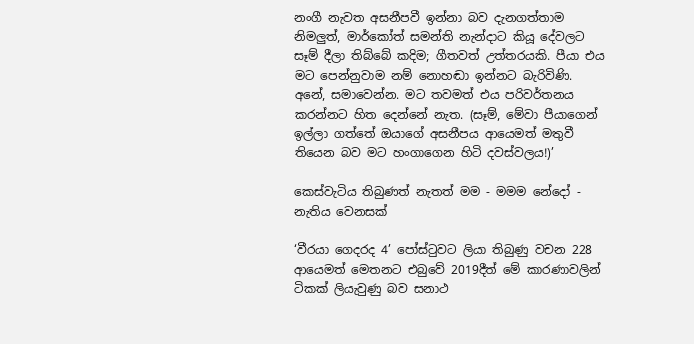නංගී නැවත අසනීපවී ඉන්නා බව දැනගත්තාම නිමලුත්, මාර්කෝත් සමන්ති නැන්දාට කියූ දේවලට සෑම් දීලා තිබ්බේ කදිම; ගීතවත් උත්තරයකි. පීයා එය මට පෙන්නුවාම නම් නොහඬා ඉන්නට බැරිවිණි. අනේ, සමාවෙන්න. මට තවමත් එය පරිවර්තනය කරන්නට හිත දෙන්නේ නැත. (සෑම්, මේවා පීයාගෙන් ඉල්ලා ගත්තේ ඔයාගේ අසනීපය ආයෙමත් මතුවී තියෙන බව මට හංගාගෙන හිටි දවස්වලය!)’

කෙස්වැටිය තිබුණත් නැතත් මම - මමම නේදෝ - නැතිය වෙනසක්

‘වීරයා ගෙදරද 4’ පෝස්ටුවට ලියා තිබුණු වචන 228 ආයෙමත් මෙතනට එබුවේ 2019දීත් මේ කාරණාවලින් ටිකක් ලියැවුණු බව සනාථ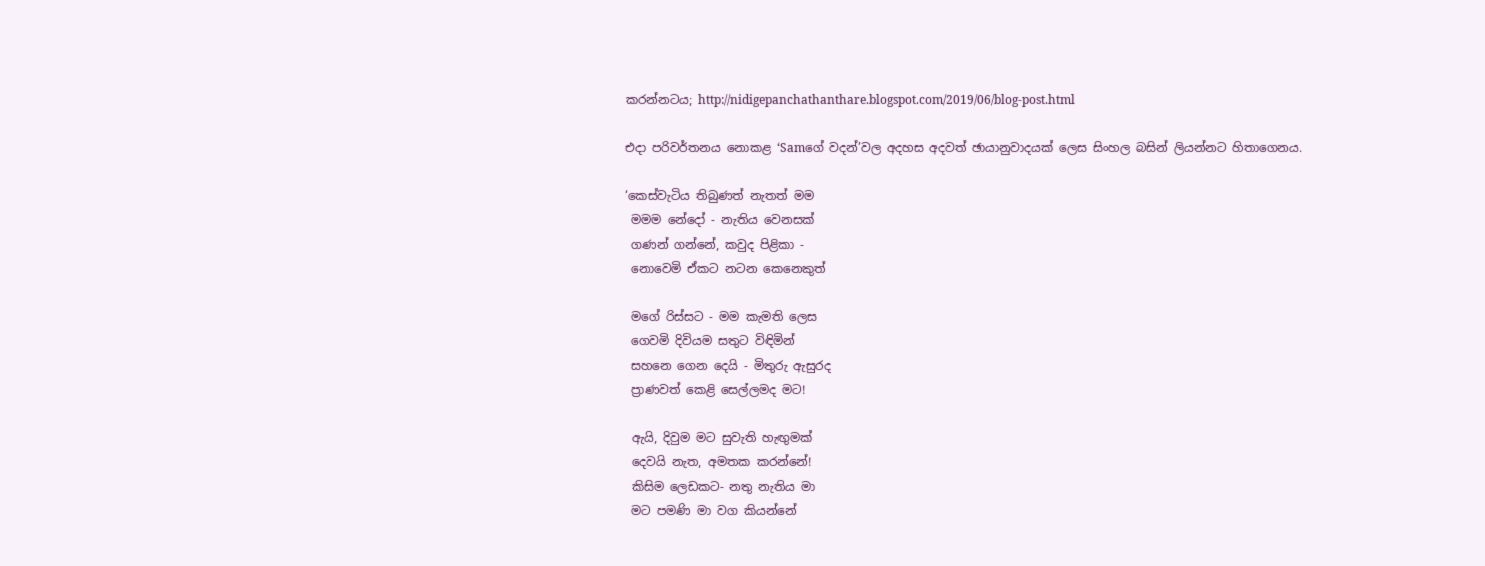කරන්නටය; http://nidigepanchathanthare.blogspot.com/2019/06/blog-post.html

එදා පරිවර්තනය නොකළ ‘Samගේ වදන්’වල අදහස අදවත් ඡායානුවාදයක් ලෙස සිංහල බසින් ලියන්නට හිතාගෙනය.

‘කෙස්වැටිය තිබුණත් නැතත් මම
 මමම නේදෝ - නැතිය වෙනසක්
 ගණන් ගන්නේ, කවුද පිළිකා -
 නොවෙමි ඒකට නටන කෙනෙකුත්

 මගේ රිස්සට - මම කැමති ලෙස
 ගෙවමි දිවියම සතුට විඳිමින්
 සහනෙ ගෙන දෙයි - මිතුරු ඇසුරද
 ප්‍රාණවත් කෙළි සෙල්ලමද මට!

 ඇයි, දිවුම මට සුවැති හැඟුමක්
 දෙවයි නැත, අමතක කරන්නේ!
 කිසිම ලෙඩකට- නතු නැතිය මා
 මට පමණි මා වග කියන්නේ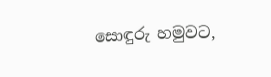සොඳුරු හමුවට,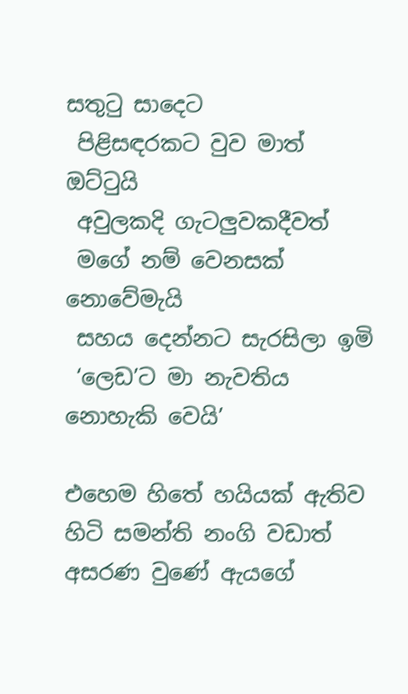සතුටු සාදෙට
 පිළිසඳරකට වුව මාත් ඔට්ටුයි
 අවුලකදි ගැටලුවකදීවත්
 මගේ නම් වෙනසක් නොවේමැයි
 සහය දෙන්නට සැරසිලා ඉමි
 ‘ලෙඩ’ට මා නැවතිය නොහැකි වෙයි’

එහෙම හිතේ හයියක් ඇතිව හිටි සමන්ති නංගි වඩාත් අසරණ වුණේ ඇයගේ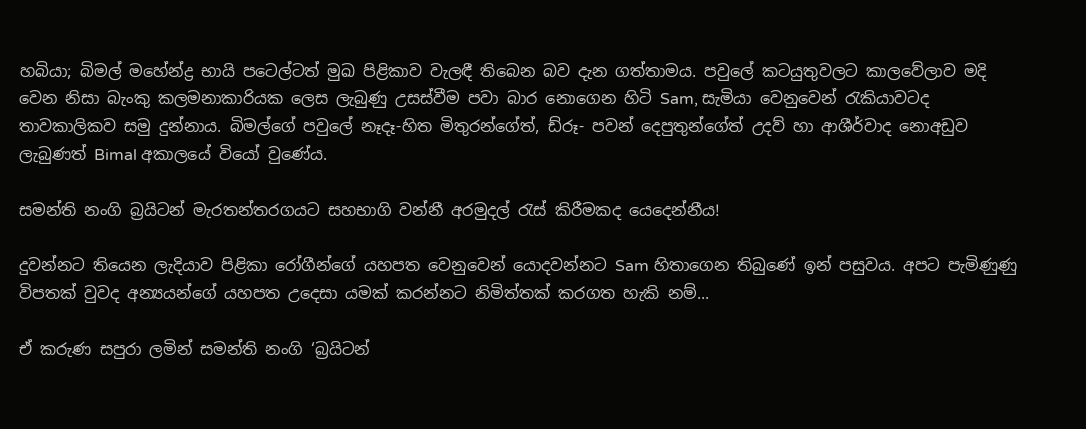හබියා; බිමල් මහේන්ද්‍ර භායි පටෙල්ටත් මුඛ පිළිකාව වැලඳී තිබෙන බව දැන ගත්තාමය. පවුලේ කටයුතුවලට කාලවේලාව මදි වෙන නිසා බැංකු කලමනාකාරියක ලෙස ලැබුණු උසස්වීම පවා බාර නොගෙන හිටි Sam, සැමියා වෙනුවෙන් රැකියාවටද තාවකාලිකව සමු දුන්නාය. බිමල්ගේ පවුලේ නෑදෑ-හිත මිතුරන්ගේත්, ඩ්රූ- පවන් දෙපුතුන්ගේත් උදව් හා ආශීර්වාද නොඅඩුව ලැබුණත් Bimal අකාලයේ වියෝ වුණේය.

සමන්ති නංගි බ්‍රයිටන් මැරතන්තරගයට සහභාගි වන්නී අරමුදල් රැස් කිරීමකද යෙදෙන්නීය!

දුවන්නට තියෙන ලැදියාව පිළිකා රෝගීන්ගේ යහපත වෙනුවෙන් යොදවන්නට Sam හිතාගෙන තිබුණේ ඉන් පසුවය. අපට පැමිණුණු විපතක් වුවද අන්‍යයන්ගේ යහපත උදෙසා යමක් කරන්නට නිමිත්තක් කරගත හැකි නම්...

ඒ කරුණ සපුරා ලමින් සමන්ති නංගි ‘බ්‍රයිටන්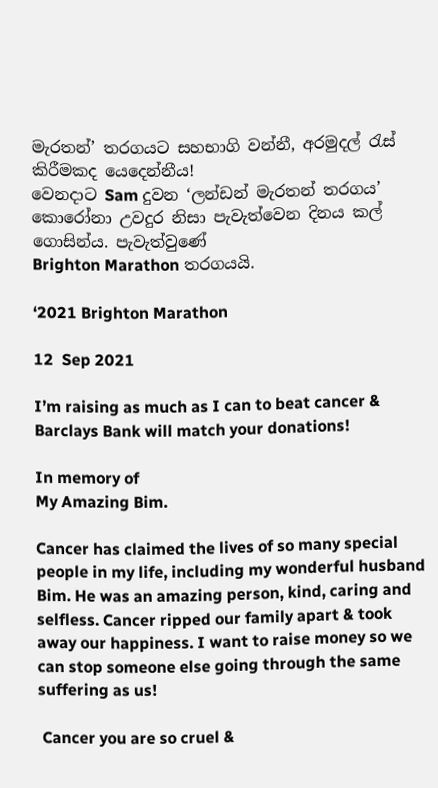මැරතන්’ තරගයට සහභාගි වන්නී, අරමුදල් රැස් කිරීමකද යෙදෙන්නීය!
වෙනදාට Sam දුවන ‘ලන්ඩන් මැරතන් තරගය’ කොරෝනා උවදුර නිසා පැවැත්වෙන දිනය කල් ගොසින්ය. පැවැත්වුණේ
Brighton Marathon තරගයයි.

‘2021 Brighton Marathon

12  Sep 2021

I’m raising as much as I can to beat cancer & Barclays Bank will match your donations!

In memory of
My Amazing Bim.

Cancer has claimed the lives of so many special people in my life, including my wonderful husband Bim. He was an amazing person, kind, caring and selfless. Cancer ripped our family apart & took away our happiness. I want to raise money so we can stop someone else going through the same suffering as us!

 Cancer you are so cruel &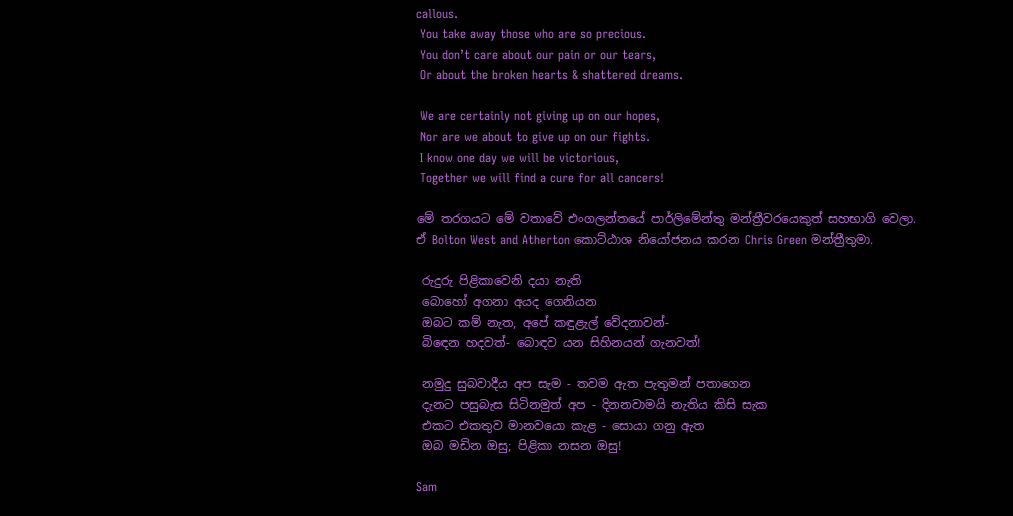callous.
 You take away those who are so precious.
 You don’t care about our pain or our tears,
 Or about the broken hearts & shattered dreams.

 We are certainly not giving up on our hopes,
 Nor are we about to give up on our fights.
 I know one day we will be victorious,
 Together we will find a cure for all cancers!

මේ තරගයට මේ වතාවේ එංගලන්තයේ පාර්ලිමේන්තු මන්ත්‍රීවරයෙකුත් සහභාගි වෙලා. ඒ Bolton West and Atherton කොට්ඨාශ නියෝජනය කරන Chris Green මන්ත්‍රීතුමා.

 රුදුරු පිළිකාවෙනි දයා නැති
 බොහෝ අගනා අයද ගෙනියන
 ඔබට කම් නැත, අපේ කඳුළැල් වේදනාවන්-
 බිඳෙන හදවත්- බොඳව යන සිහිනයන් ගැනවත්!

 නමුදු සුබවාදීය අප සැම - තවම ඇත පැතුමන් පතාගෙන
 දැනට පසුබැස සිටිනමුත් අප - දිනනවාමයි නැතිය කිසි සැක
 එකට එකතුව මානවයො කැළ - සොයා ගනු ඇත
 ඔබ මඩින ඔසු; පිළිකා නසන ඔසු!

Sam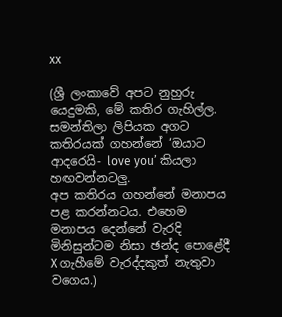xx

(ශ්‍රී ලංකාවේ අපට නුහුරු යෙදුමකි, මේ කතිර ගැහිල්ල. සමන්තිලා ලිපියක අගට කතිරයක් ගහන්නේ ‘ඔයාට ආදරෙයි- love you’ කියලා හඟවන්නටලු.
අප කතිරය ගහන්නේ මනාපය පළ කරන්නටය. එහෙම මනාපය දෙන්නේ වැරදි මිනිසුන්ටම නිසා ඡන්ද පොළේදී X ගැහීමේ වැරද්දකුත් නැතුවා වගෙය.)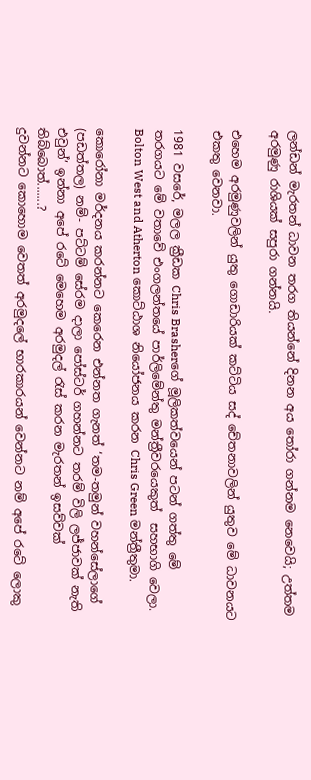ලන්ඩන් මැරතන් ධාවන තරග තියන්නේ දිනන අය තෝරා ගන්නම නෙවෙයි; උත්තම අරමුණු රාශියක් සපුරා ගන්නයි.

එහෙම අරමුණුවලින් යුතු ගොඩාරියක් කට්ටිය සද් චේතනාවලින් යුතුව මේ ධාවනයට එකතු වෙනවා.

1981 වසරේ, මලල ක්‍රීඩක Chris Brasherගේ මූලිකත්වයෙන් පටන් ගත්තු මේ තරගයට මේ වතාවේ එංගලන්තයේ පාර්ලිමේන්තු මන්ත්‍රීවරයෙකුත්  සහභාගි වෙලා. Bolton West and Atherton කොට්ඨාශ නියෝජනය කරන Chris Green මන්ත්‍රීතුමා.

කොරෝනා මර්දනය කරන්නට කෙරෙන එන්නත ගැනත් ‘තම-තමුන් වහන්සේලාගේ (පඩත්තල) නම්- පට්ටම් සේරම දාලා පෝස්ටර් ගහන්නට තරම් විලි ලජ්ජාවක් නැති එවුන්’ ඉන්නා අපේ රටේ මෙහෙම අරමුදල් රැස් කරන මැරතන් ඉසව්වක් තිබ්බොත්.......?
දුවන්නට කොහොම වෙතත් අරමුදලේ භාරකාරයන් වෙන්නට නම් අපේ රටේ ලොකු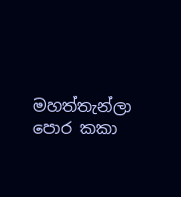මහත්තැන්ලා පොර කකා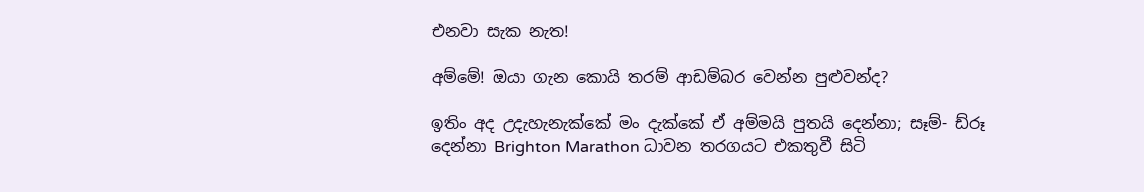එනවා සැක නැත!

අම්මේ! ඔයා ගැන කොයි තරම් ආඩම්බර වෙන්න පුළුවන්ද?

ඉතිං අද උදැහැනැක්කේ මං දැක්කේ ඒ අම්මයි පුතයි දෙන්නා; සෑම්- ඩ්රූ දෙන්නා Brighton Marathon ධාවන තරගයට එකතුවී සිටි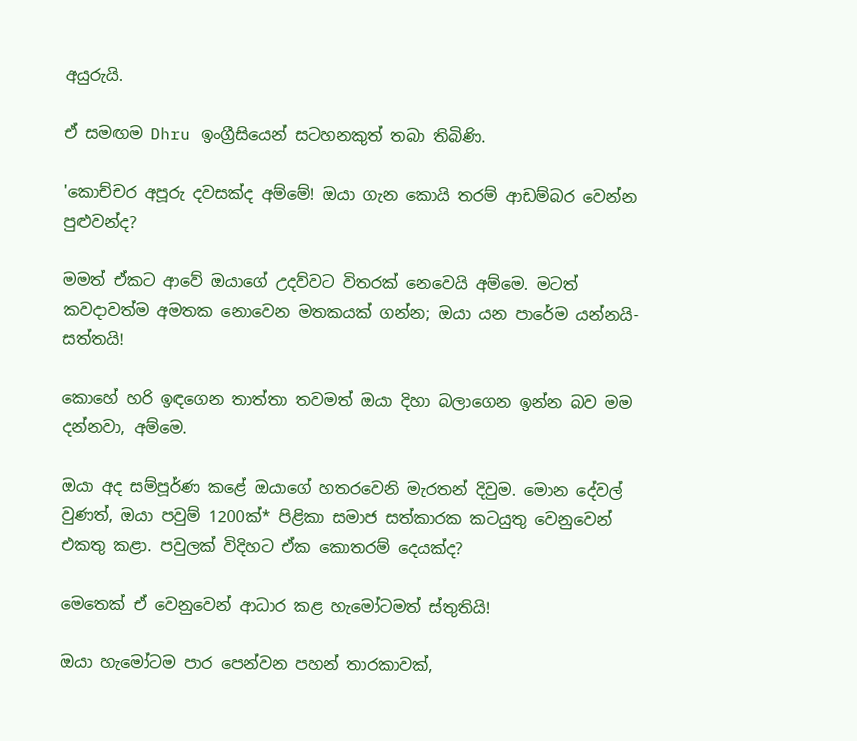අයුරුයි.

ඒ සමඟම Dhru ඉංග්‍රීසියෙන් සටහනකුත් තබා තිබිණි.

'කොච්චර අපූරු දවසක්ද අම්මේ! ඔයා ගැන කොයි තරම් ආඩම්බර වෙන්න පුළුවන්ද?

මමත් ඒකට ආවේ ඔයාගේ උදව්වට විතරක් නෙවෙයි අම්මෙ. මටත් කවදාවත්ම අමතක නොවෙන මතකයක් ගන්න; ඔයා යන පාරේම යන්නයි- සත්තයි!

කොහේ හරි ඉඳගෙන තාත්තා තවමත් ඔයා දිහා බලාගෙන ඉන්න බව මම දන්නවා, අම්මෙ.

ඔයා අද සම්පූර්ණ කළේ ඔයාගේ හතරවෙනි මැරතන් දිවුම. මොන දේවල් වුණත්, ඔයා පවුම් 1200ක්* පිළිකා සමාජ සත්කාරක කටයුතු වෙනුවෙන් එකතු කළා. පවුලක් විදිහට ඒක කොතරම් දෙයක්ද?

මෙතෙක් ඒ වෙනුවෙන් ආධාර කළ හැමෝටමත් ස්තුතියි!

ඔයා හැමෝටම පාර පෙන්වන පහන් තාරකාවක්,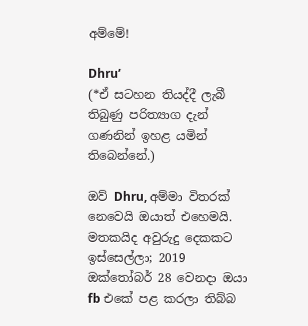අම්මේ!

Dhru’
(*ඒ සටහන තියද්දී ලැබී තිබුණු පරිත්‍යාග දැන් ගණනින් ඉහළ යමින් තිබෙන්නේ.)

ඔව් Dhru, අම්මා විතරක් නෙවෙයි ඔයාත් එහෙමයි. මතකයිද අවුරුදු දෙකකට ඉස්සෙල්ලා; 2019 ඔක්තෝබර් 28 වෙනදා ඔයා fb එකේ පළ කරලා තිබ්බ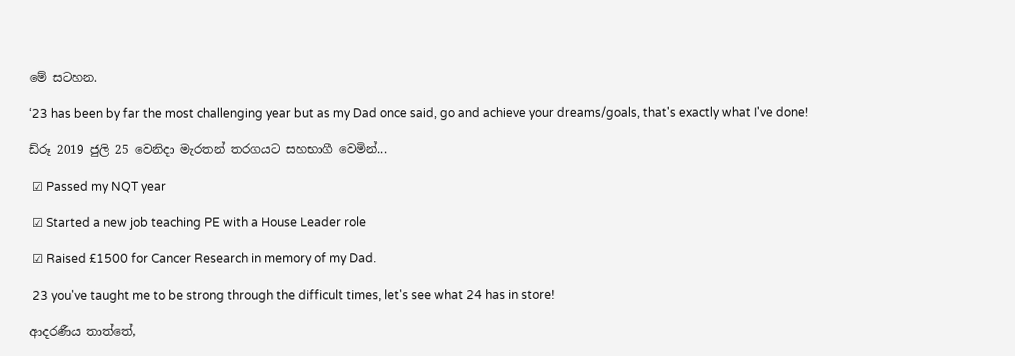මේ සටහන.

‘23 has been by far the most challenging year but as my Dad once said, go and achieve your dreams/goals, that's exactly what I've done!

ඩ්රූ 2019 ජුලි 25 වෙනිදා මැරතන් තරගයට සහභාගී වෙමින්...

 ☑ Passed my NQT year

 ☑ Started a new job teaching PE with a House Leader role

 ☑ Raised £1500 for Cancer Research in memory of my Dad.

 23 you've taught me to be strong through the difficult times, let's see what 24 has in store!

ආදරණීය තාත්තේ,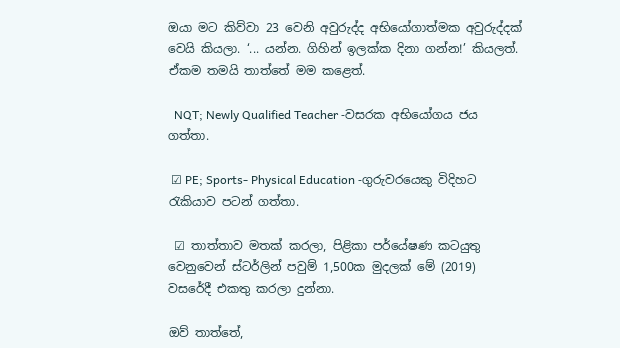ඔයා මට කිව්වා 23 වෙනි අවුරුද්ද අභියෝගාත්මක අවුරුද්දක් වෙයි කියලා. ‘... යන්න. ගිහින් ඉලක්ක දිනා ගන්න!’ කියලත්. ඒකම තමයි තාත්තේ මම කළෙත්.

  NQT; Newly Qualified Teacher -වසරක අභියෝගය ජය ගත්තා.

 ☑ PE; Sports- Physical Education -ගුරුවරයෙකු විදිහට රැකියාව පටන් ගත්තා.

 ☑ තාත්තාව මතක් කරලා, පිළිකා පර්යේෂණ කටයුතු වෙනුවෙන් ස්ටර්ලින් පවුම් 1,500ක මුදලක් මේ (2019) වසරේදී එකතු කරලා දුන්නා.

ඔව් තාත්තේ,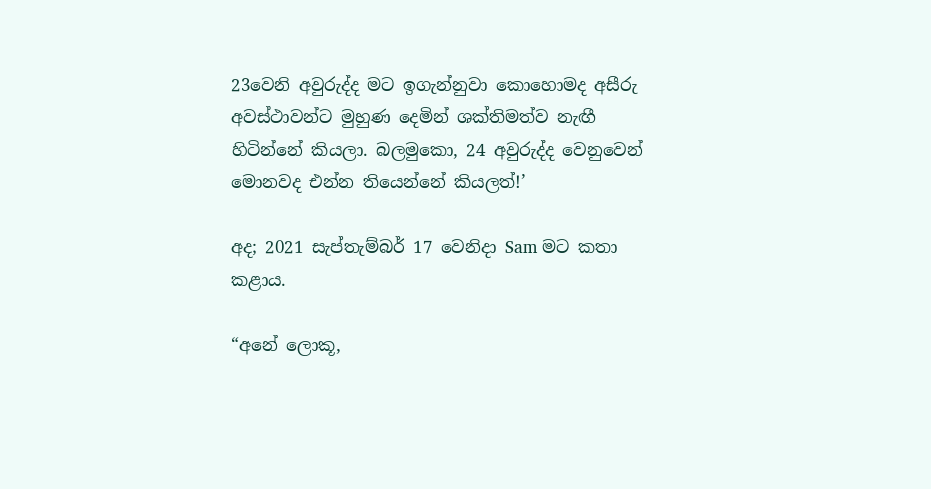23වෙනි අවුරුද්ද මට ඉගැන්නුවා කොහොමද අසීරු අවස්ථාවන්ට මුහුණ දෙමින් ශක්තිමත්ව නැඟී හිටින්නේ කියලා. බලමුකො, 24 අවුරුද්ද වෙනුවෙන් මොනවද එන්න තියෙන්නේ කියලත්!’

අද; 2021 සැප්තැම්බර් 17 වෙනිදා Sam මට කතා කළාය.

“අනේ ලොකූ,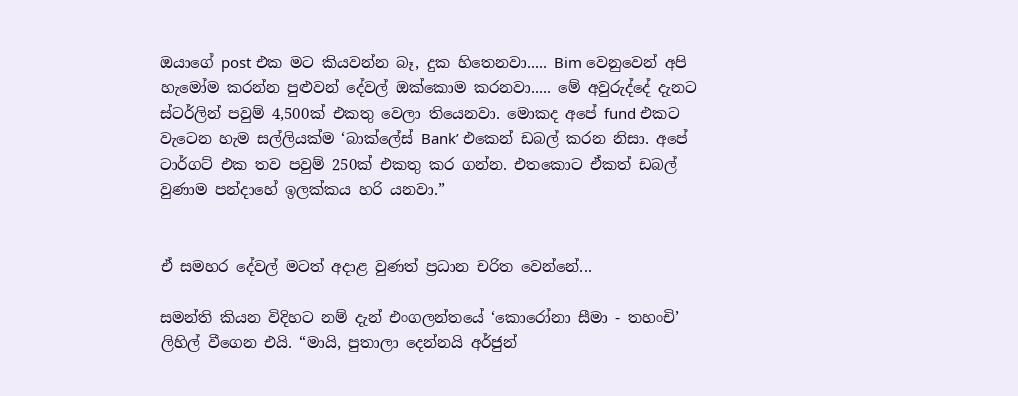ඔයාගේ post එක මට කියවන්න බෑ, දුක හිතෙනවා..... Bim වෙනුවෙන් අපි හැමෝම කරන්න පුළුවන් දේවල් ඔක්කොම කරනවා..... මේ අවුරුද්දේ දැනට ස්ටර්ලින් පවුම් 4,500ක් එකතු වෙලා තියෙනවා. මොකද අපේ fund එකට වැටෙන හැම සල්ලියක්ම ‘බාක්ලේස් Bank’ එකෙන් ඩබල් කරන නිසා. අපේ ටාර්ගට් එක තව පවුම් 250ක් එකතු කර ගන්න. එතකොට ඒකත් ඩබල් වුණාම පන්දාහේ ඉලක්කය හරි යනවා.”


ඒ සමහර දේවල් මටත් අදාළ වුණත් ප්‍රධාන චරිත වෙන්නේ...

සමන්ති කියන විදිහට නම් දැන් එංගලන්තයේ ‘කොරෝනා සීමා - තහංචි’ ලිහිල් වීගෙන එයි. “මායි, පුතාලා දෙන්නයි අර්ජුන්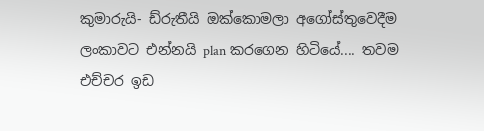කුමාරුයි- ඩ්රුතීයි ඔක්කොමලා අගෝස්තුවෙදීම ලංකාවට එන්නයි plan කරගෙන හිටියේ.... තවම එච්චර ඉඩ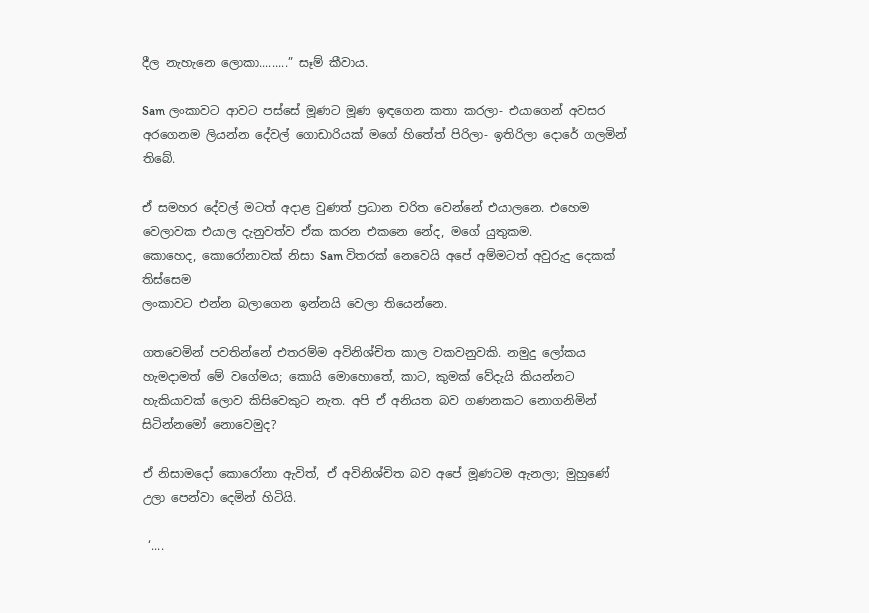දීල නැහැනෙ ලොකා.........” සෑම් කීවාය.

Sam ලංකාවට ආවට පස්සේ මූණට මූණ ඉඳගෙන කතා කරලා- එයාගෙන් අවසර අරගෙනම ලියන්න දේවල් ගොඩාරියක් මගේ හිතේත් පිරිලා- ඉතිරිලා දොරේ ගලමින් තිබේ.

ඒ සමහර දේවල් මටත් අදාළ වුණත් ප්‍රධාන චරිත වෙන්නේ එයාලනෙ. එහෙම වෙලාවක එයාල දැනුවත්ව ඒක කරන එකනෙ නේද, මගේ යුතුකම.
කොහෙද, කොරෝනාවක් නිසා Sam විතරක් නෙවෙයි අපේ අම්මටත් අවුරුදු දෙකක් තිස්සෙම
ලංකාවට එන්න බලාගෙන ඉන්නයි වෙලා තියෙන්නෙ.

ගතවෙමින් පවතින්නේ එතරම්ම අවිනිශ්චිත කාල වකවනුවකි. නමුදු ලෝකය හැමදාමත් මේ වගේමය; කොයි මොහොතේ, කාට, කුමක් වේදැයි කියන්නට හැකියාවක් ලොව කිසිවෙකුට නැත. අපි ඒ අනියත බව ගණනකට නොගනිමින් සිටින්නමෝ නොවෙමුද?

ඒ නිසාමදෝ කොරෝනා ඇවිත්, ඒ අවිනිශ්චිත බව අපේ මූණටම ඇනලා; මුහුණේ උලා පෙන්වා දෙමින් හිටියි.

 ‘....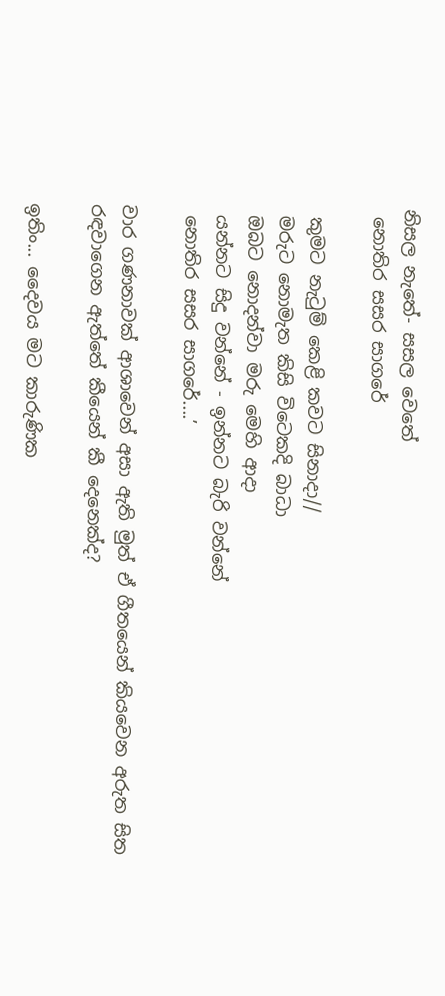නිසල නැතේ- සසල වෙතේ
 නොතිර සසර සාගරේ

 කුමට නැටුම් කෙළි කවට සිනාදා//
 මරුට නොමැත කිසි විටෙකදි බාධා
 ඔබට නොදන්වා මරු මෙහි ආදා
 යන්නට සිදු වන්නේ - ඉන්නට බැරි වන්නේ
 නොතිර සසර සාගරේ....’

වාර ගණනාවක් ආශාවෙන් අසා ඇති මුත් ඒ ගීතයෙන් කියවෙන අරුත සිත රඳවාගෙන ඇත්තේ කීයෙන් කී දෙනෙක්ද?

ඉතිං... දෛවය මට කාරුණික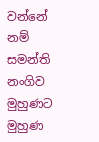වන්නේ නම් සමන්ති නංගිව මුහුණට මුහුණ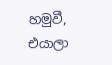හමුවී, එයාලා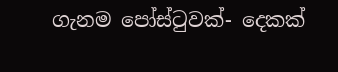ගැනම පෝස්ටුවක්- දෙකක්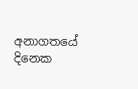අනාගතයේ දිනෙක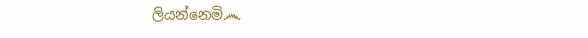ලියන්නෙමි෴